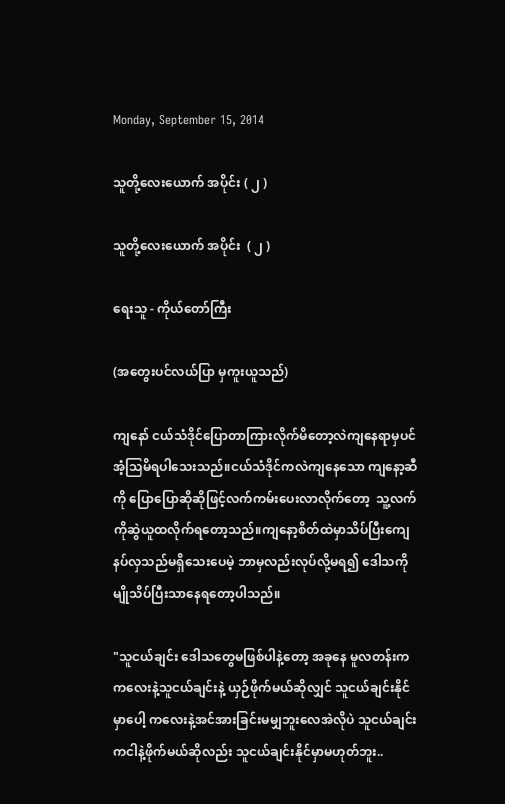Monday, September 15, 2014

သူတို့လေးယောက် အပိုင်း ( ၂ )

သူတို့လေးယောက် အပိုင်း  ( ၂ )

ရေးသူ - ကိုယ်တော်ကြီး

(အတွေးပင်လယ်ပြာ မှကူးယူသည်)

ကျနော် ငယ်သံဒိုင်ပြောတာကြားလိုက်မိတော့လဲကျနေရာမှပင် အံ့သြမိရပါသေးသည်။ငယ်သံဒိုင်ကလဲကျနေသော ကျနော့ဆီကို ပြောပြောဆိုဆိုဖြင့်လက်ကမ်းပေးလာလိုက်တော့  သူ့လက်ကိုဆွဲယူထလိုက်ရတော့သည်။ကျနော့စိတ်ထဲမှာသိပ်ပြီးကျေနပ်လှသည်မရှိသေးပေမဲ့ ဘာမှလည်းလုပ်လို့မရ၍ ဒေါသကိုမျိုသိပ်ပြီးသာနေရတော့ပါသည်။

"သူငယ်ချင်း ဒေါသတွေမဖြစ်ပါနဲ့တော့ အခုနေ မူလတန်းက ကလေးနဲ့သူငယ်ချင်းနဲ့ ယှဉ်ဖိုက်မယ်ဆိုလျှင် သူငယ်ချင်းနိုင်မှာပေါ့ ကလေးနဲ့အင်အားခြင်းမမျှဘူးလေအဲလိုပဲ သူငယ်ချင်းကငါနဲ့ဖိုက်မယ်ဆိုလည်း သူငယ်ချင်းနိုင်မှာမဟုတ်ဘူး..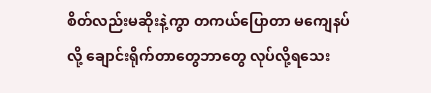စိတ်လည်းမဆိုးနဲ့ကွာ တကယ်ပြောတာ မကျေနပ်လို့ ချောင်းရိုက်တာတွေဘာတွေ လုပ်လို့ရသေး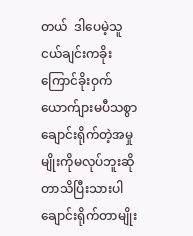တယ်  ဒါပေမဲ့သူငယ်ချင်းကခိုးကြောင်ခိုးဝှက်ယောက်ျားမပီသစွာ ချောင်းရိုက်တဲ့အမှုမျိုးကိုမလုပ်ဘူးဆိုတာသိပြီးသားပါ  ချောင်းရိုက်တာမျိုး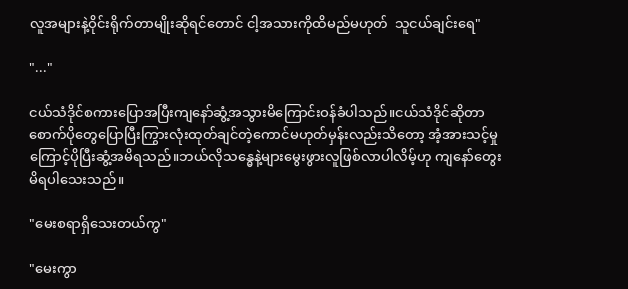လူအများနဲ့ဝိုင်းရိုက်တာမျိုးဆိုရင်တောင် ငါ့အသားကိုထိမည်မဟုတ်  သူငယ်ချင်းရေ"

"..."

ငယ်သံဒိုင်စကားပြောအပြီးကျနော်ဆွံ့အသွားမိကြောင်းဝန်ခံပါသည်။ငယ်သံဒိုင်ဆိုတာ  စောက်ပိုတွေပြောပြီးကြွားလုံးထုတ်ချင်တဲ့ကောင်မဟုတ်မှန်းလည်းသိတော့ အံ့အားသင့်မှုကြောင့်ပိုပြီးဆွံ့အမိရသည်။ဘယ်လိုသန္ဓေနဲ့များမွေးဖွားလူဖြစ်လာပါလိမ့်ဟု ကျနော်တွေးမိရပါသေးသည်။

"မေးစရာရှိသေးတယ်ကွ"

"မေးကွာ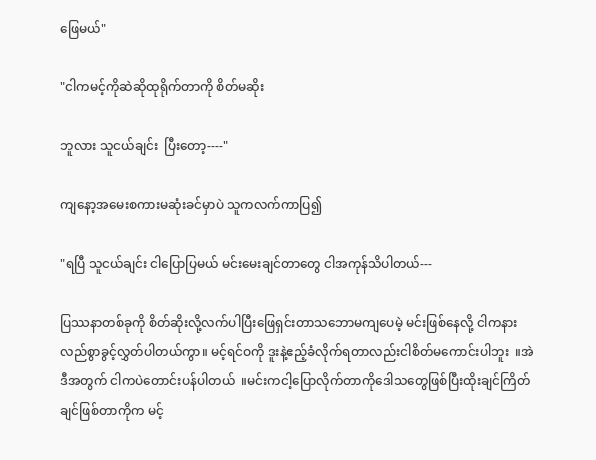ဖြေမယ်"

"ငါကမင့်ကိုဆဲဆိုထုရိုက်တာကို စိတ်မဆိုး

ဘူလား သူငယ်ချင်း  ပြီးတော့----"

ကျနော့အမေးစကားမဆုံးခင်မှာပဲ သူကလက်ကာပြ၍

"ရပြီ သူငယ်ချင်း ငါပြောပြမယ် မင်းမေးချင်တာတွေ ငါအကုန်သိပါတယ်---

ပြဿနာတစ်ခုကို စိတ်ဆိုးလို့လက်ပါပြီးဖြေရှင်းတာသဘောမကျပေမဲ့ မင်းဖြစ်နေလို့ ငါကနားလည်စွာခွင့်လွှတ်ပါတယ်ကွာ။ မင့်ရင်ဝကို ဒူးနဲ့ဧည့်ခံလိုက်ရတာလည်းငါစိတ်မကောင်းပါဘူး  ။အဲဒီအတွက် ငါကပဲတောင်းပန်ပါတယ်  ။မင်းကငါ့ပြောလိုက်တာကိုဒေါသတွေဖြစ်ပြီးထိုးချင်ကြိတ်ချင်ဖြစ်တာကိုက မင့်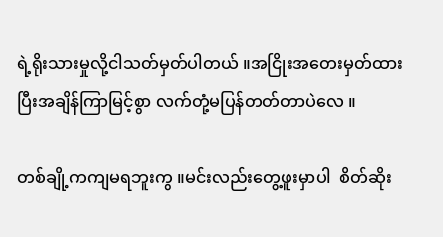ရဲ့ရိုးသားမှုလို့ငါသတ်မှတ်ပါတယ် ။အငြိုးအတေးမှတ်ထားပြီးအချိန်ကြာမြင့်စွာ လက်တုံ့မပြန်တတ်တာပဲလေ ။

တစ်ချို့ကကျမရဘူးကွ ။မင်းလည်းတွေ့ဖူးမှာပါ  စိတ်ဆိုး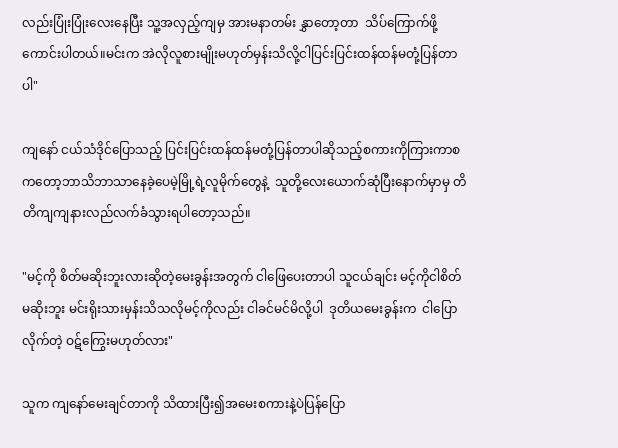လည်းပြုံးပြုံးလေးနေပြီး သူ့အလှည့်ကျမှ အားမနာတမ်း နွှာတော့တာ  သိပ်ကြောက်ဖို့ကောင်းပါတယ်။မင်းက အဲလိုလူစားမျိုးမဟုတ်မှန်းသိလို့ငါပြင်းပြင်းထန်ထန်မတုံ့ပြန်တာပါ"

ကျနော် ငယ်သံဒိုင်ပြောသည့် ပြင်းပြင်းထန်ထန်မတုံ့ပြန်တာပါဆိုသည့်စကားကိုကြားကာစကတော့ဘာသိဘာသာနေခဲ့ပေမဲ့မြို့ရဲ့လူမိုက်တွေနဲ့  သူတို့လေးယောက်ဆုံပြီးနောက်မှာမှ တိတိကျကျနားလည်လက်ခံသွားရပါတော့သည်။

"မင့်ကို စိတ်မဆိုးဘူးလားဆိုတဲ့မေးခွန်းအတွက် ငါဖြေပေးတာပါ သူငယ်ချင်း မင့်ကိုငါစိတ်မဆိုးဘူး မင်းရိုးသားမှန်းသိသလိုမင့်ကိုလည်း ငါခင်မင်မိလို့ပါ  ဒုတိယမေးခွန်းက  ငါပြောလိုက်တဲ့ ဝဋ်ကြွေးမဟုတ်လား"

သူက ကျနော်မေးချင်တာကို သိထားပြီး၍အမေးစကားနဲ့ပဲပြန်ပြော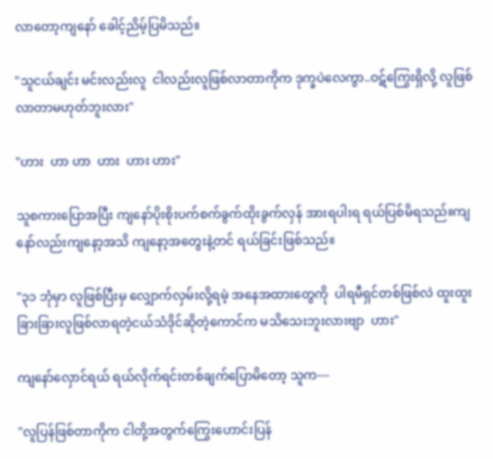လာတော့ကျနော် ခေါင့်ညိမ့်ပြမိသည်။

"သူငယ်ချင်း မင်းလည်းလူ  ငါလည်းလူဖြစ်လာတာကိုက ဒုက္ခပဲလေကွာ..ဝဋ်ကြွေးရှိလို့ လူဖြစ်လာတာမဟုတ်ဘူးလား"

"ဟား  ဟာ ဟာ  ဟား  ဟား ဟား"

သူစကားပြောအပြီး ကျနော်ပိုးစိုးပက်စက်ခွက်ထိုးခွက်လှန် အားရပါးရ ရယ်ပြစ်မိရသည်။ကျနော်လည်းကျနော့အသိ ကျနော့အတွေးနဲ့တင် ရယ်ခြင်းဖြစ်သည်။

"၃၁ ဘုံမှာ လူဖြစ်ပြီးမှ လျှောက်လှမ်းလို့ရမဲ့ အနေအထားတွေကို  ပါရမီရှင်တစ်ဖြစ်လဲ ထူးထူးခြားခြားလူဖြစ်လာရတဲ့ငယ်သံဒိုင်ဆိုတဲ့ကောင်က မသိသေးဘူးလားဗျာ  ဟား"

ကျနော်လှောင်ရယ် ရယ်လိုက်ရင်းတစ်ချက်ပြောမိတော့ သူက---

"လူပြန်ဖြစ်တာကိုက ငါတို့အတွက်ကြွေးဟောင်းပြန်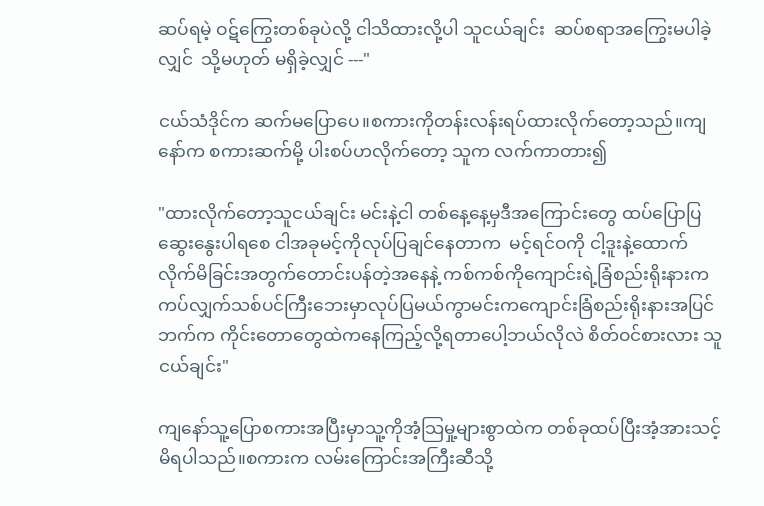ဆပ်ရမဲ့ ဝဋ်ကြွေးတစ်ခုပဲလို့ ငါသိထားလို့ပါ သူငယ်ချင်း  ဆပ်စရာအကြွေးမပါခဲ့လျှင်  သို့မဟုတ် မရှိခဲ့လျှင် ---"

ငယ်သံဒိုင်က ဆက်မပြောပေ။စကားကိုတန်းလန်းရပ်ထားလိုက်တော့သည်။ကျနော်က စကားဆက်မို့ ပါးစပ်ဟလိုက်တော့ သူက လက်ကာတား၍

"ထားလိုက်တော့သူငယ်ချင်း မင်းနဲ့ငါ တစ်နေ့နေ့မှဒီအကြောင်းတွေ ထပ်ပြောပြဆွေးနွေးပါရစေ ငါအခုမင့်ကိုလုပ်ပြချင်နေတာက  မင့်ရင်ဝကို ငါ့ဒူးနဲ့ထောက်လိုက်မိခြင်းအတွက်တောင်းပန်တဲ့အနေနဲ့ ကစ်ကစ်ကိုကျောင်းရဲ့ခြံစည်းရိုးနားက ကပ်လျှက်သစ်ပင်ကြီးဘေးမှာလုပ်ပြမယ်ကွာမင်းကကျောင်းခြံစည်းရိုးနားအပြင်ဘက်က ကိုင်းတောတွေထဲကနေကြည့်လို့ရတာပေါ့ဘယ်လိုလဲ စိတ်ဝင်စားလား သူငယ်ချင်း"

ကျနော်သူ့ပြောစကားအပြီးမှာသူ့ကိုအံ့သြမှု့များစွာထဲက တစ်ခုထပ်ပြီးအံ့အားသင့်မိရပါသည်။စကားက လမ်းကြောင်းအကြီးဆီသို့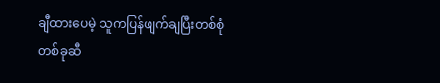ချီထားပေမဲ့ သူကပြန်ဖျက်ချပြီးတစ်စုံတစ်ခုဆီ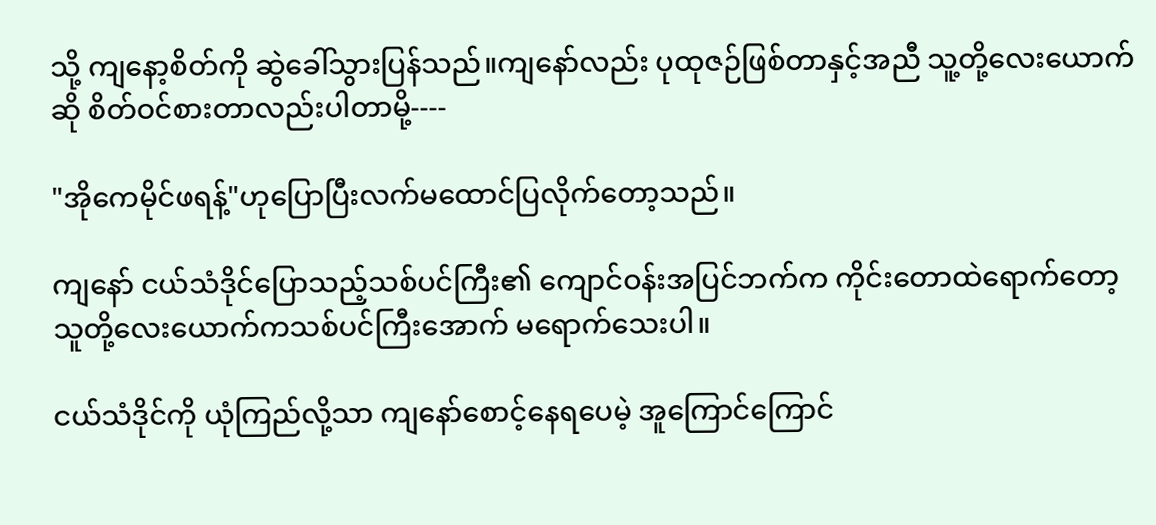သို့ ကျနော့စိတ်ကို ဆွဲခေါ်သွားပြန်သည်။ကျနော်လည်း ပုထုဇဉ်ဖြစ်တာနှင့်အညီ သူ့တို့လေးယောက်ဆို စိတ်ဝင်စားတာလည်းပါတာမို့----

"အိုကေမိုင်ဖရန့်"ဟုပြောပြီးလက်မထောင်ပြလိုက်တော့သည်။

ကျနော် ငယ်သံဒိုင်ပြောသည့်သစ်ပင်ကြီး၏ ကျောင်ဝန်းအပြင်ဘက်က ကိုင်းတောထဲရောက်တော့  သူတို့လေးယောက်ကသစ်ပင်ကြီးအောက် မရောက်သေးပါ။

ငယ်သံဒိုင်ကို ယုံကြည်လို့သာ ကျနော်စောင့်နေရပေမဲ့ အူကြောင်ကြောင်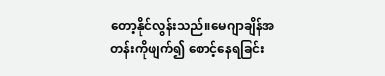တော့နိုင်လွန်းသည်။မေဂျာချိန်အတန်းကိုဖျက်၍ စောင့်နေရခြင်း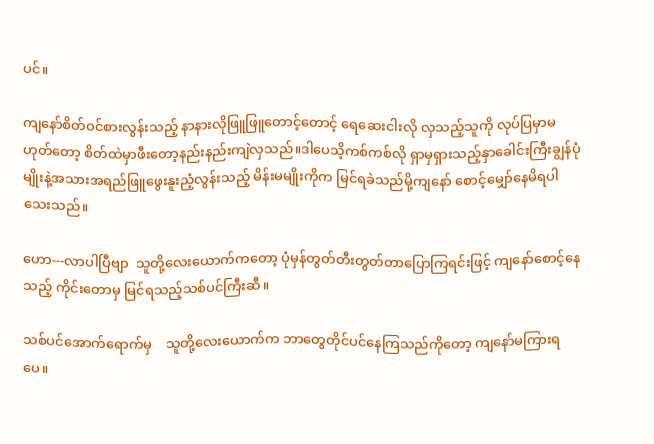ပင်။

ကျနော်စိတ်ဝင်စားလွန်းသည့် နာနားလိုဖြူဖြူတောင့်တောင့် ရေဆေးငါးလို လှသည့်သူကို လုပ်ပြမှာမဟုတ်တော့ စိတ်ထဲမှာဖီးတော့နည်းနည်းကျဲလှသည်။ဒါပေသိ့ကစ်ကစ်လို ရှာမှရှားသည့်နှာခေါင်းကြီးချွန်ပုံမျိုးနဲ့အသားအရည်ဖြူဖွေးနူးညံ့လွန်းသည့် မိန်းမမျိုးကိုက မြင်ရခဲသည်မို့ကျနော် စောင့်မျှော်နေမိရပါသေးသည်။

ဟော---လာပါပြီဗျာ  သူတို့လေးယောက်ကတော့ ပုံမှန်တွတ်တီးတွတ်တာပြောကြရင်းဖြင့် ကျနော်စောင့်နေသည့် ကိုင်းတောမှ မြင်ရသည့်သစ်ပင်ကြီးဆီ။

သစ်ပင်အောက်ရောက်မှ    သူတို့လေးယောက်က ဘာတွေတိုင်ပင်နေကြသည်ကိုတော့ ကျနော်မကြားရပေ။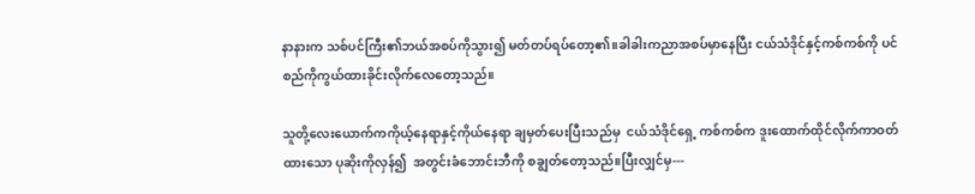နာနားက သစ်ပင်ကြီး၏ဘယ်အစပ်ကိုသွား၍ မတ်တပ်ရပ်တော့၏။ခါခါးကညာအစပ်မှာနေပြီး ငယ်သံဒိုင်နှင့်ကစ်ကစ်ကို ပင်စည်ကိုကွယ်ထားခိုင်းလိုက်လေတော့သည်။

သူတို့လေးယောက်ကကိုယ့်နေရာနှင့်ကိုယ်နေရာ ချမှတ်ပေးပြီးသည်မှ  ငယ်သံဒိုင်ရှေ့ ကစ်ကစ်က ဒူးထောက်ထိုင်လိုက်ကာဝတ်ထားသော ပုဆိုးကိုလှန်၍  အတွင်းခံဘောင်းဘီကို စချွတ်တော့သည်။ပြီးလျှင်မှ---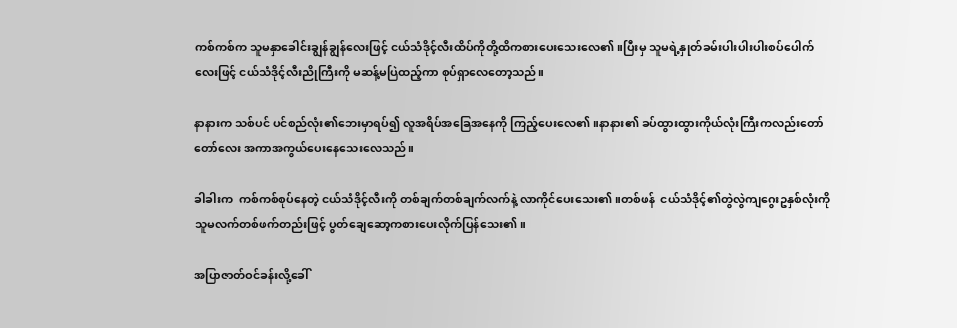ကစ်ကစ်က သူမနှာခေါင်းချွန်ချွန်လေးဖြင့် ငယ်သံဒိုင့်လီးထိပ်ကိုတို့ထိကစားပေးသေးလေ၏။ပြီးမှ သူမရဲ့နှုတ်ခမ်းပါးပါးပါးစပ်ပေါက်လေးဖြင့် ငယ်သံဒိုင့်လီးညိုကြီးကို မဆန့်မပြဲထည့်ကာ စုပ်ရှာလေတော့သည်။

နာနားက သစ်ပင် ပင်စည်လုံး၏ဘေးမှာရပ်၍ လူအရိပ်အခြေအနေကို ကြည့်ပေးလေ၏။နာနား၏ ခပ်ထွားထွားကိုယ်လုံးကြီးကလည်းတော်တော်လေး အကာအကွယ်ပေးနေသေးလေသည်။

ခါခါးက  ကစ်ကစ်စုပ်နေတဲ့ ငယ်သံဒိုင့်လီးကို တစ်ချက်တစ်ချက်လက်နဲ့ လာကိုင်ပေးသေး၏။တစ်ဖန်  ငယ်သံဒိုင့်၏တွဲလွဲကျဂွေးဥနှစ်လုံးကို သူမလက်တစ်ဖက်တည်းဖြင့် ပွတ်ချေဆော့ကစားပေးလိုက်ပြန်သေး၏။

အပြာဇာတ်ဝင်ခန်းလို့ခေါ်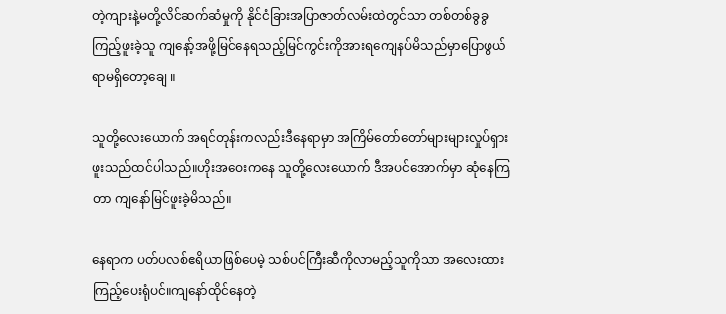တဲ့ကျားနဲ့မတို့လိင်ဆက်ဆံမှုကို နိုင်ငံခြားအပြာဇာတ်လမ်းထဲတွင်သာ တစ်တစ်ခွခွကြည့်ဖူးခဲ့သူ ကျနော့်အဖို့မြင်နေရသည့်မြင်ကွင်းကိုအားရကျေနပ်မိသည်မှာပြောဖွယ်ရာမရှိတော့ချေ ။

သူတို့လေးယောက် အရင်တုန်းကလည်းဒီနေရာမှာ အကြိမ်တော်တော်များများလှုပ်ရှားဖူးသည်ထင်ပါသည်။ဟိုးအဝေးကနေ သူတို့လေးယောက် ဒီအပင်အောက်မှာ ဆုံနေကြတာ ကျနော်မြင်ဖူးခဲ့မိသည်။

နေရာက ပတ်ပလစ်ဧရိယာဖြစ်ပေမဲ့ သစ်ပင်ကြီးဆီကိုလာမည့်သူကိုသာ အလေးထားကြည့်ပေးရုံပင်။ကျနော်ထိုင်နေတဲ့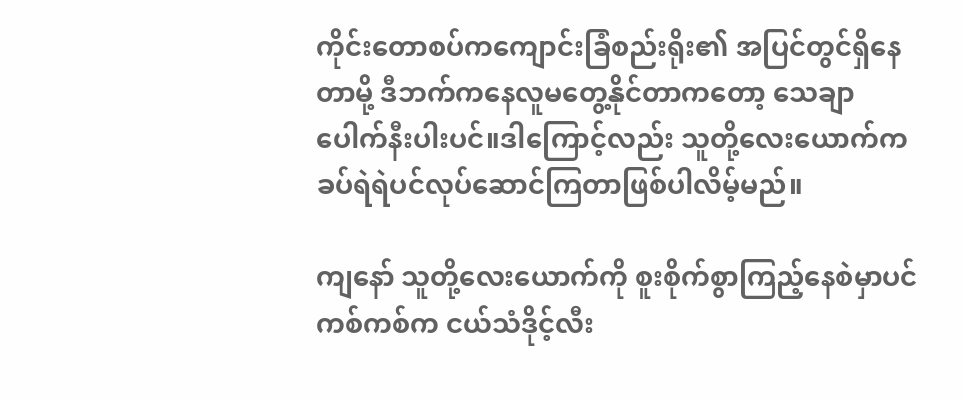ကိုင်းတောစပ်ကကျောင်းခြံစည်းရိုး၏ အပြင်တွင်ရှိနေတာမို့ ဒီဘက်ကနေလူမတွေ့နိုင်တာကတော့ သေချာပေါက်နီးပါးပင်။ဒါကြောင့်လည်း သူတို့လေးယောက်က ခပ်ရဲရဲပင်လုပ်ဆောင်ကြတာဖြစ်ပါလိမ့်မည်။

ကျနော် သူတို့လေးယောက်ကို စူးစိုက်စွာကြည့်နေစဲမှာပင် ကစ်ကစ်က ငယ်သံဒိုင့်လီး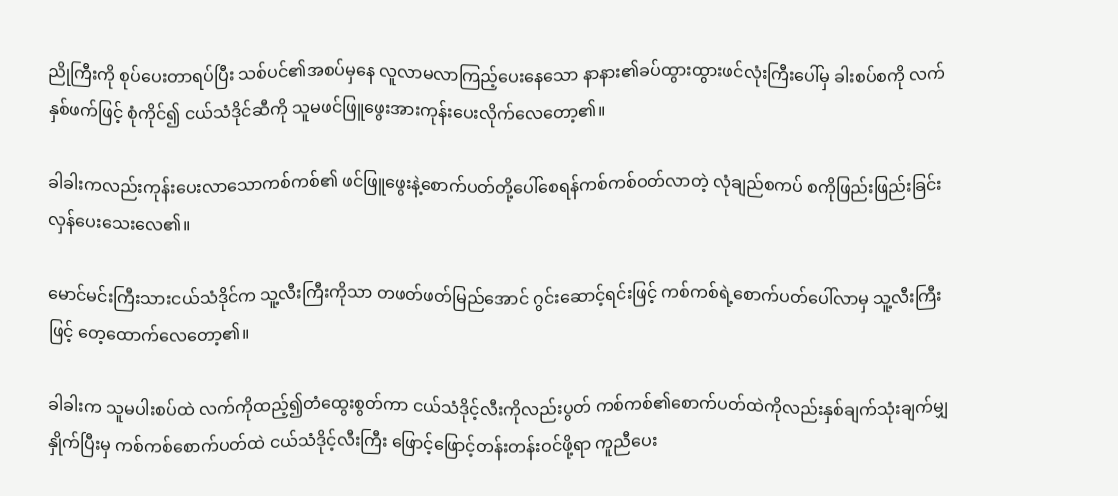ညိုကြီးကို စုပ်ပေးတာရပ်ပြီး သစ်ပင်၏အစပ်မှနေ လူလာမလာကြည့်ပေးနေသော နာနား၏ခပ်ထွားထွားဖင်လုံးကြီးပေါ်မှ ခါးစပ်စကို လက်နှစ်ဖက်ဖြင့် စုံကိုင်၍ ငယ်သံဒိုင်ဆီကို သူမဖင်ဖြူဖွေးအားကုန်းပေးလိုက်လေတော့၏။

ခါခါးကလည်းကုန်းပေးလာသောကစ်ကစ်၏ ဖင်ဖြူဖွေးနဲ့စောက်ပတ်တို့ပေါ်စေရန်ကစ်ကစ်ဝတ်လာတဲ့ လုံချည်စကပ် စကိုဖြည်းဖြည်းခြင်း လှန်ပေးသေးလေ၏။

မောင်မင်းကြီးသားငယ်သံဒိုင်က သူ့လီးကြီးကိုသာ တဖတ်ဖတ်မြည်အောင် ဂွင်းဆောင့်ရင်းဖြင့် ကစ်ကစ်ရဲ့စောက်ပတ်ပေါ်လာမှ သူ့လီးကြီးဖြင့် တေ့ထောက်လေတော့၏။

ခါခါးက သူမပါးစပ်ထဲ လက်ကိုထည့်၍တံထွေးစွတ်ကာ ငယ်သံဒိုင့်လီးကိုလည်းပွတ် ကစ်ကစ်၏စောက်ပတ်ထဲကိုလည်းနှစ်ချက်သုံးချက်မျှနှိုက်ပြီးမှ ကစ်ကစ်စောက်ပတ်ထဲ ငယ်သံဒိုင့်လီးကြီး ဖြောင့်ဖြောင့်တန်းတန်းဝင်ဖို့ရာ ကူညီပေး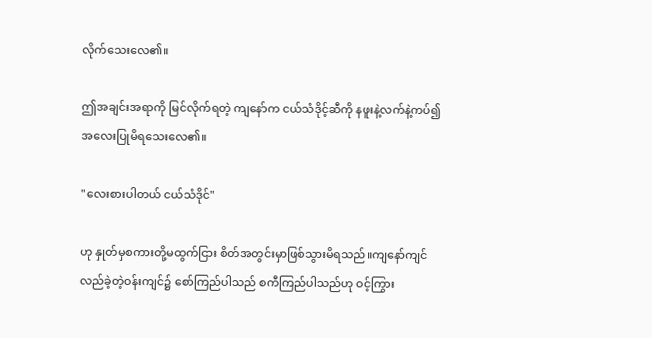လိုက်သေးလေ၏။

ဤအချင်းအရာကို မြင်လိုက်ရတဲ့ ကျနော်က ငယ်သံဒိုင့်ဆီကို နဖူးနဲ့လက်နဲ့ကပ်၍အလေးပြုမိရသေးလေ၏။

"လေးစားပါတယ် ငယ်သံဒိုင်"

ဟု နှုတ်မှစကားတို့မထွက်ငြား စိတ်အတွင်းမှာဖြစ်သွားမိရသည်။ကျနော်ကျင်လည်ခဲ့တဲ့ဝန်းကျင်၌ စော်ကြည်ပါသည် စကီကြည်ပါသည်ဟု ဝင့်ကြွား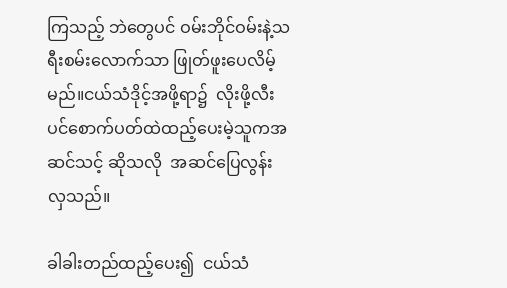ကြသည့် ဘဲတွေပင် ဝမ်းဘိုင်ဝမ်းနဲ့သရီးစမ်းလောက်သာ ဖြုတ်ဖူးပေလိမ့်မည်။ငယ်သံဒိုင့်အဖို့ရာ၌  လိုးဖို့လီးပင်စောက်ပတ်ထဲထည့်ပေးမဲ့သူကအဆင်သင့် ဆိုသလို  အဆင်ပြေလွန်းလှသည်။

ခါခါးတည်ထည့်ပေး၍  ငယ်သံ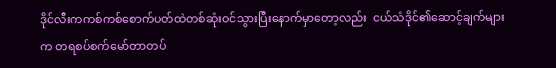ဒိုင်လီးကကစ်ကစ်စောက်ပတ်ထဲတစ်ဆုံးဝင်သွားပြီးနောက်မှာတော့လည်း  ငယ်သံဒိုင်၏ဆောင့်ချက်များက တရစပ်စက်မော်တာတပ်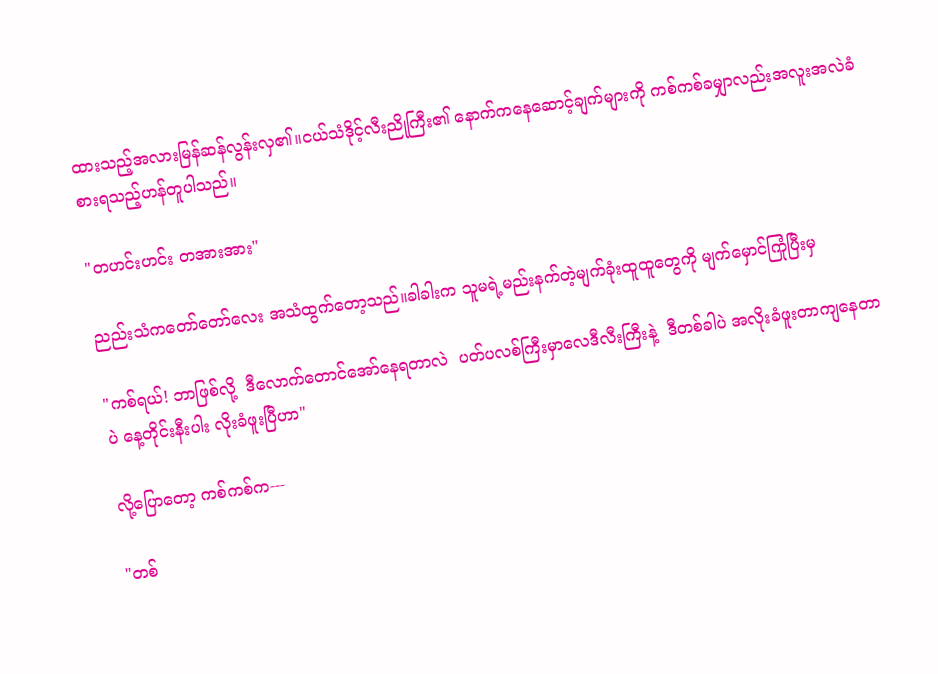ထားသည့်အလားမြန်ဆန်လွန်းလှ၏။ငယ်သံဒိုင့်လီးညိုကြီး၏ နောက်ကနေဆောင့်ချက်များကို ကစ်ကစ်ခမျှာလည်းအလူးအလဲခံစားရသည့်ဟန်တူပါသည်။

"တဟင်းဟင်း တအားအား"

ညည်းသံကတော်တော်လေး အသံထွက်တော့သည်။ခါခါးက သူမရဲ့မည်းနက်တဲ့မျက်ခုံးထူထူတွေကို မျက်မှောင်ကြုံပြီးမှ

"ကစ်ရယ်! ဘာဖြစ်လို့  ဒီလောက်တောင်အော်နေရတာလဲ  ပတ်ပလစ်ကြီးမှာလေဒီလီးကြီးနဲ့  ဒီတစ်ခါပဲ အလိုးခံဖူးတာကျနေတာပဲ နေ့တိုင်းနီးပါး လိုးခံဖူးပြီဟာ"

လို့ပြောတော့ ကစ်ကစ်က---

"တစ်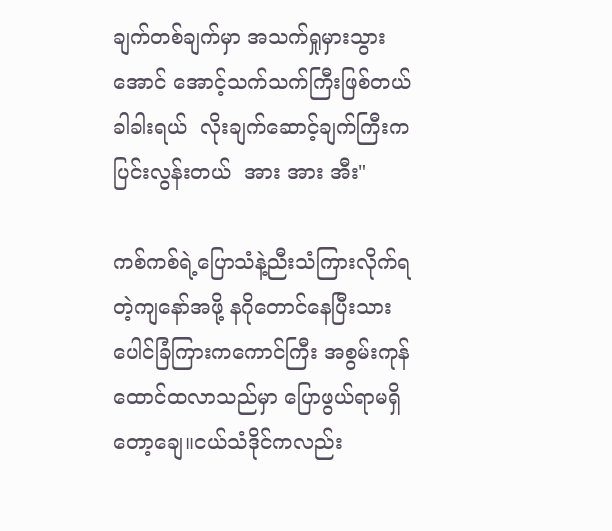ချက်တစ်ချက်မှာ အသက်ရှုမှားသွားအောင် အောင့်သက်သက်ကြီးဖြစ်တယ်ခါခါးရယ်  လိုးချက်ဆောင့်ချက်ကြီးကပြင်းလွန်းတယ်  အား အား အီး"

ကစ်ကစ်ရဲ့ပြောသံနဲ့ညီးသံကြားလိုက်ရတဲ့ကျနော်အဖို့ နဂိုတောင်နေပြီးသား ပေါင်ခြံကြားကကောင်ကြီး အစွမ်းကုန်ထောင်ထလာသည်မှာ ပြောဖွယ်ရာမရှိတော့ချေ။ငယ်သံဒိုင်ကလည်း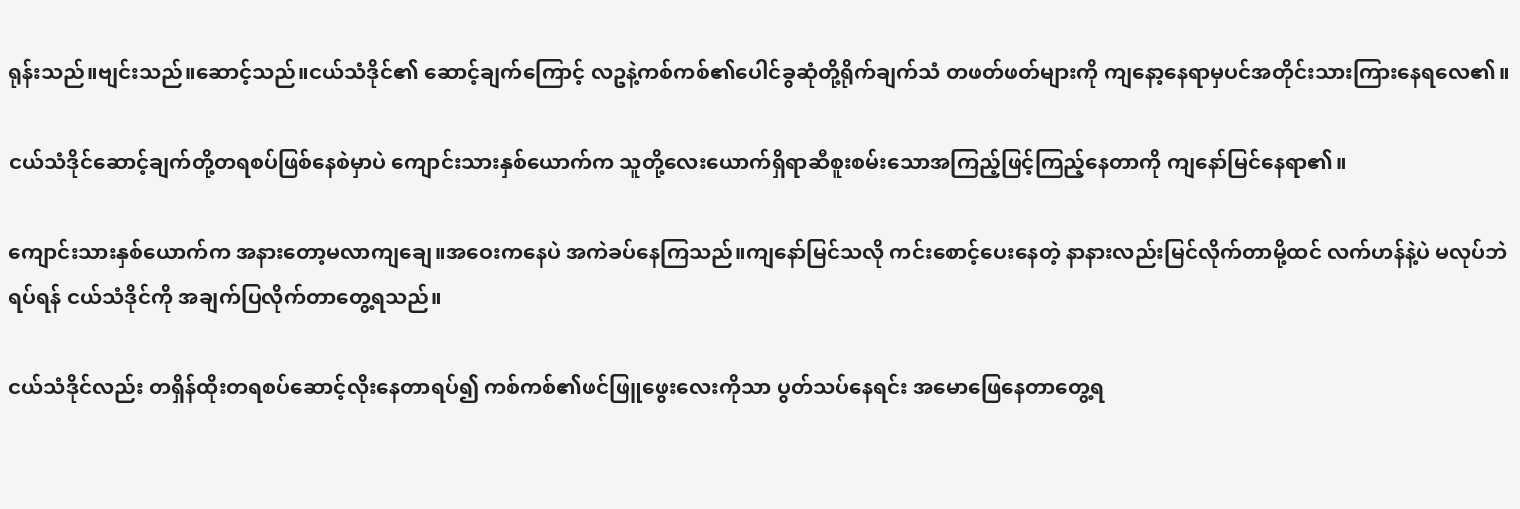ရုန်းသည်။ဗျင်းသည်။ဆောင့်သည်။ငယ်သံဒိုင်၏ ဆောင့်ချက်ကြောင့် လဥနဲ့ကစ်ကစ်၏ပေါင်ခွဆုံတို့ရိုက်ချက်သံ တဖတ်ဖတ်များကို ကျနော့နေရာမှပင်အတိုင်းသားကြားနေရလေ၏။

ငယ်သံဒိုင်ဆောင့်ချက်တို့တရစပ်ဖြစ်နေစဲမှာပဲ ကျောင်းသားနှစ်ယောက်က သူတို့လေးယောက်ရှိရာဆီစူးစမ်းသောအကြည့်ဖြင့်ကြည့်နေတာကို ကျနော်မြင်နေရာ၏။

ကျောင်းသားနှစ်ယောက်က အနားတော့မလာကျချေ။အဝေးကနေပဲ အကဲခပ်နေကြသည်။ကျနော်မြင်သလို ကင်းစောင့်ပေးနေတဲ့ နာနားလည်းမြင်လိုက်တာမို့ထင် လက်ဟန်နဲ့ပဲ မလုပ်ဘဲရပ်ရန် ငယ်သံဒိုင်ကို အချက်ပြလိုက်တာတွေ့ရသည်။

ငယ်သံဒိုင်လည်း တရှိန်ထိုးတရစပ်ဆောင့်လိုးနေတာရပ်၍ ကစ်ကစ်၏ဖင်ဖြူဖွေးလေးကိုသာ ပွတ်သပ်နေရင်း အမောဖြေနေတာတွေ့ရ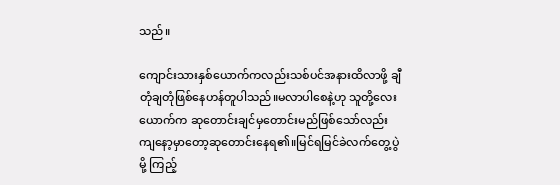သည်။

ကျောင်းသားနှစ်ယောက်ကလည်းသစ်ပင်အနားထိလာဖို့ ချီတုံချတုံဖြစ်နေဟန်တူပါသည်။မလာပါစေနဲ့ဟု သူတို့လေးယောက်က ဆုတောင်းချင်မှတောင်းမည်ဖြစ်သော်လည်း ကျနော့မှာတော့ဆုတောင်းနေရ၏။မြင်ရမြင်ခဲလက်တွေ့ပွဲမို့ ကြည့်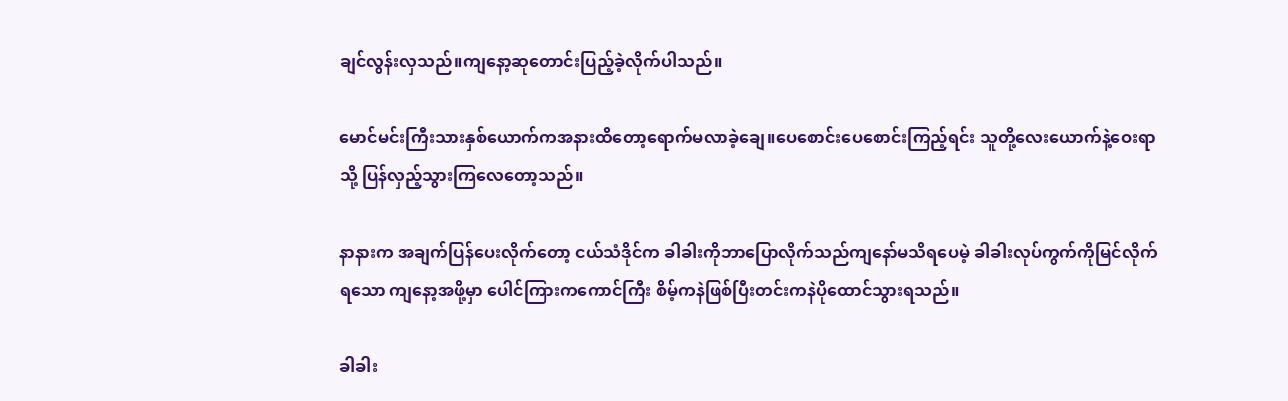ချင်လွန်းလှသည်။ကျနော့ဆုတောင်းပြည့်ခဲ့လိုက်ပါသည်။

မောင်မင်းကြီးသားနှစ်ယောက်ကအနားထိတော့ရောက်မလာခဲ့ချေ။ပေစောင်းပေစောင်းကြည့်ရင်း သူတို့လေးယောက်နဲ့ဝေးရာသို့ ပြန်လှည့်သွားကြလေတော့သည်။

နာနားက အချက်ပြန်ပေးလိုက်တော့ ငယ်သံဒိုင်က ခါခါးကိုဘာပြောလိုက်သည်ကျနော်မသိရပေမဲ့ ခါခါးလုပ်ကွက်ကိုမြင်လိုက်ရသော ကျနော့အဖို့မှာ ပေါင်ကြားကကောင်ကြီး စိမ့်ကနဲဖြစ်ပြီးတင်းကနဲပိုထောင်သွားရသည်။

ခါခါး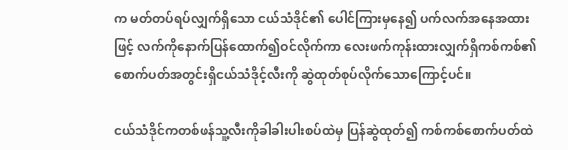က မတ်တပ်ရပ်လျှက်ရှိသော ငယ်သံဒိုင်၏ ပေါင်ကြားမှနေ၍ ပက်လက်အနေအထားဖြင့် လက်ကိုနောက်ပြန်ထောက်၍ဝင်လိုက်ကာ လေးဖက်ကုန်းထားလျှက်ရှိကစ်ကစ်၏ စောက်ပတ်အတွင်းရှိငယ်သံဒိုင့်လီးကို ဆွဲထုတ်စုပ်လိုက်သောကြောင့်ပင်။

ငယ်သံဒိုင်ကတစ်ဖန်သူ့လီးကိုခါခါးပါးစပ်ထဲမှ ပြန်ဆွဲထုတ်၍ ကစ်ကစ်စောက်ပတ်ထဲ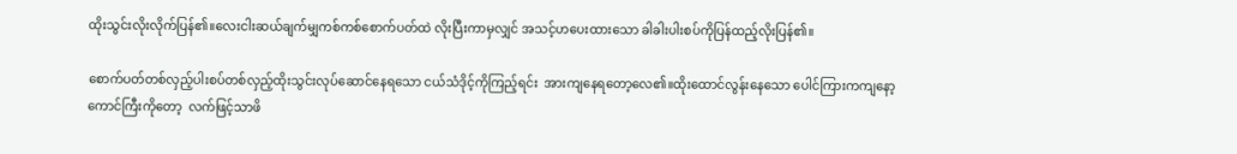ထိုးသွင်းလိုးလိုက်ပြန်၏။လေးငါးဆယ်ချက်မျှကစ်ကစ်စောက်ပတ်ထဲ လိုးပြီးကာမှလျှင် အသင့်ဟပေးထားသော ခါခါးပါးစပ်ကိုပြန်ထည့်လိုးပြန်၏။

စောက်ပတ်တစ်လှည့်ပါးစပ်တစ်လှည့်ထိုးသွင်းလုပ်ဆောင်နေရသော ငယ်သံဒိုင့်ကိုကြည့်ရင်း  အားကျနေရတော့လေ၏။ထိုးထောင်လွန်းနေသော ပေါင်ကြားကကျနော့ကောင်ကြီးကိုတော့  လက်ဖြင့်သာဖိ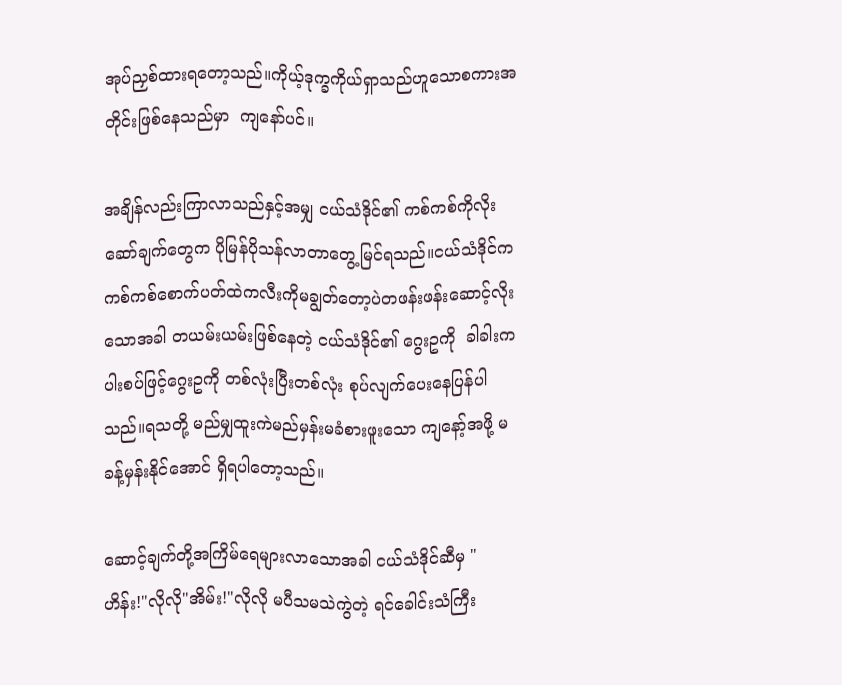အုပ်ညှစ်ထားရတော့သည်။ကိုယ့်ဒုက္ခကိုယ်ရှာသည်ဟူသောစကားအတိုင်းဖြစ်နေသည်မှာ  ကျနော်ပင်။

အချိန်လည်းကြာလာသည်နှင့်အမျှ ငယ်သံဒိုင်၏ ကစ်ကစ်ကိုလိုးဆော်ချက်တွေက ပိုမြန်ပိုသန်လာတာတွေ့မြင်ရသည်။ငယ်သံဒိုင်က ကစ်ကစ်စောက်ပတ်ထဲကလီးကိုမချွတ်တော့ပဲတဖန်းဖန်းဆောင့်လိုးသောအခါ တယမ်းယမ်းဖြစ်နေတဲ့ ငယ်သံဒိုင်၏ ဂွေးဥကို  ခါခါးကပါးစပ်ဖြင့်ဂွေးဥကို တစ်လုံးပြီးတစ်လုံး စုပ်လျက်ပေးနေပြန်ပါသည်။ရသတို့ မည်မျှထူးကဲမည်မှန်းမခံစားဖူးသော ကျနော့်အဖို့ မခန့်မှန်းနိုင်အောင် ရှိရပါတော့သည်။

ဆောင့်ချက်တို့အကြိမ်ရေများလာသောအခါ ငယ်သံဒိုင်ဆီမှ "ဟိန်း!"လိုလို"အိမ်း!"လိုလို မပီသမသဲကွဲတဲ့ ရင်ခေါင်းသံကြီး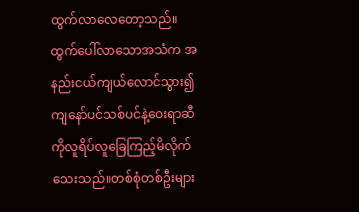ထွက်လာလေတော့သည်။ထွက်ပေါ်လာသောအသံက အနည်းငယ်ကျယ်လောင်သွား၍ ကျနော်ပင်သစ်ပင်နဲ့ဝေးရာဆီကိုလူရိပ်လူခြေကြည့်မိလိုက်သေးသည်။တစ်စုံတစ်ဦးများ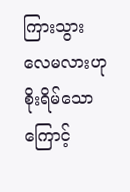ကြားသွားလေမလားဟုစိုးရိမ်သောကြောင့်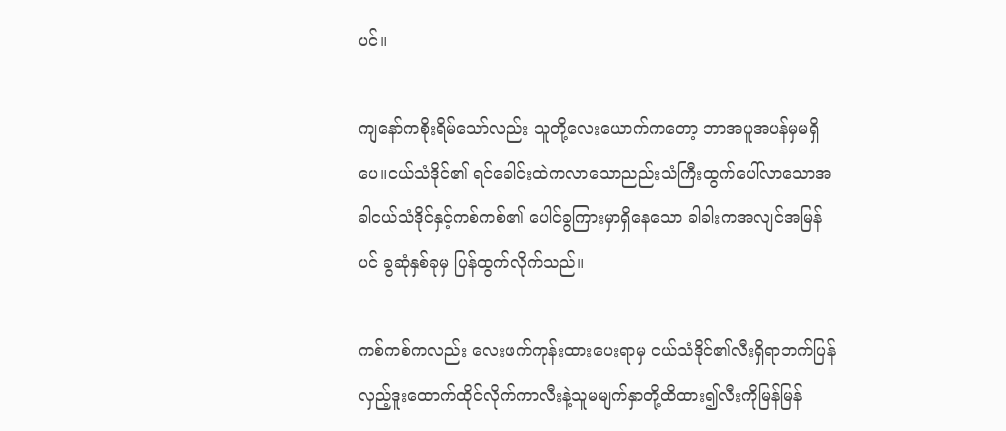ပင်။

ကျနော်ကစိုးရိမ်သော်လည်း သူတို့လေးယောက်ကတော့ ဘာအပူအပန်မှမရှိပေ။ငယ်သံဒိုင်၏ ရင်ခေါင်းထဲကလာသောညည်းသံကြီးထွက်ပေါ်လာသောအခါငယ်သံဒိုင်နှင့်ကစ်ကစ်၏ ပေါင်ခွကြားမှာရှိနေသော ခါခါးကအလျင်အမြန်ပင် ခွဆုံနှစ်ခုမှ ပြန်ထွက်လိုက်သည်။

ကစ်ကစ်ကလည်း လေးဖက်ကုန်းထားပေးရာမှ ငယ်သံဒိုင်၏လီးရှိရာဘက်ပြန်လှည့်ဒူးထောက်ထိုင်လိုက်ကာလီးနဲ့သူမမျက်နှာတို့ထိထား၍လီးကိုမြန်မြန်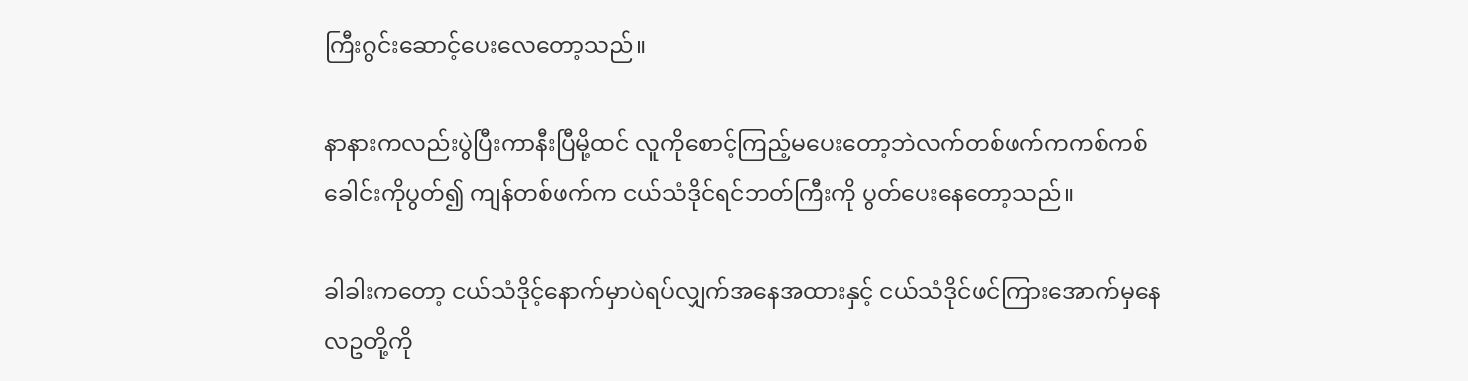ကြီးဂွင်းဆောင့်ပေးလေတော့သည်။

နာနားကလည်းပွဲပြီးကာနီးပြီမို့ထင် လူကိုစောင့်ကြည့်မပေးတော့ဘဲလက်တစ်ဖက်ကကစ်ကစ်ခေါင်းကိုပွတ်၍ ကျန်တစ်ဖက်က ငယ်သံဒိုင်ရင်ဘတ်ကြီးကို ပွတ်ပေးနေတော့သည်။

ခါခါးကတော့ ငယ်သံဒိုင့်နောက်မှာပဲရပ်လျှက်အနေအထားနှင့် ငယ်သံဒိုင်ဖင်ကြားအောက်မှနေ လဥတို့ကို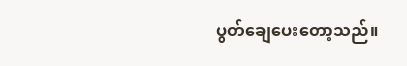ပွတ်ချေပေးတော့သည်။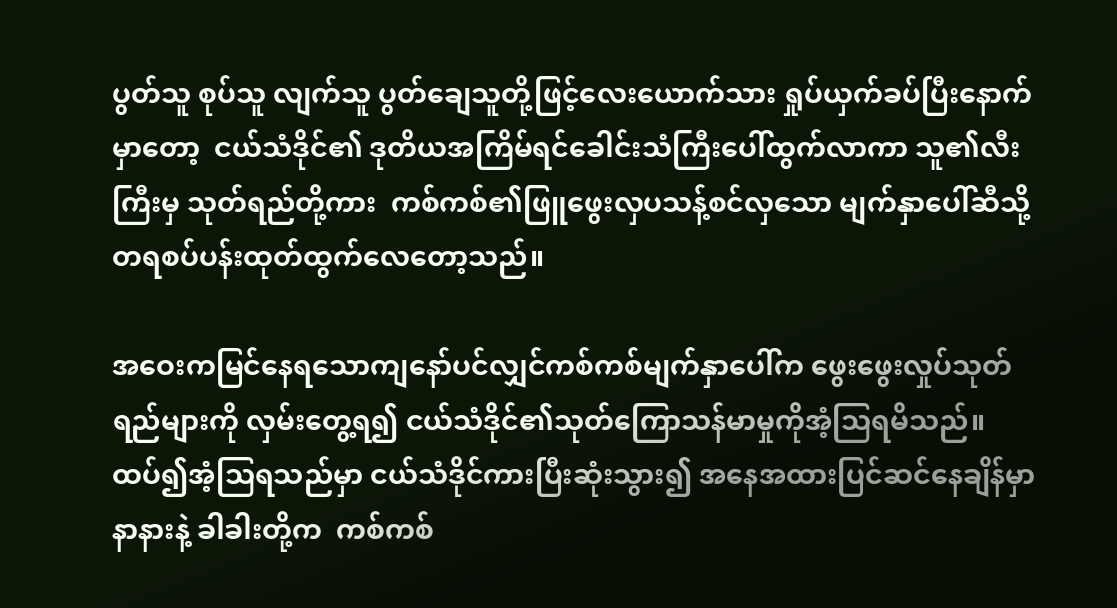ပွတ်သူ စုပ်သူ လျက်သူ ပွတ်ချေသူတို့ဖြင့်လေးယောက်သား ရှုပ်ယှက်ခပ်ပြီးနောက်မှာတော့  ငယ်သံဒိုင်၏ ဒုတိယအကြိမ်ရင်ခေါင်းသံကြီးပေါ်ထွက်လာကာ သူ၏လီးကြီးမှ သုတ်ရည်တို့ကား  ကစ်ကစ်၏ဖြူဖွေးလှပသန့်စင်လှသော မျက်နှာပေါ်ဆီသို့ တရစပ်ပန်းထုတ်ထွက်လေတော့သည်။

အဝေးကမြင်နေရသောကျနော်ပင်လျှင်ကစ်ကစ်မျက်နှာပေါ်က ဖွေးဖွေးလှုပ်သုတ်ရည်များကို လှမ်းတွေ့ရ၍ ငယ်သံဒိုင်၏သုတ်ကြောသန်မာမှုကိုအံ့သြရမိသည်။ထပ်၍အံ့သြရသည်မှာ ငယ်သံဒိုင်ကားပြီးဆုံးသွား၍ အနေအထားပြင်ဆင်နေချိန်မှာနာနားနဲ့ ခါခါးတို့က  ကစ်ကစ်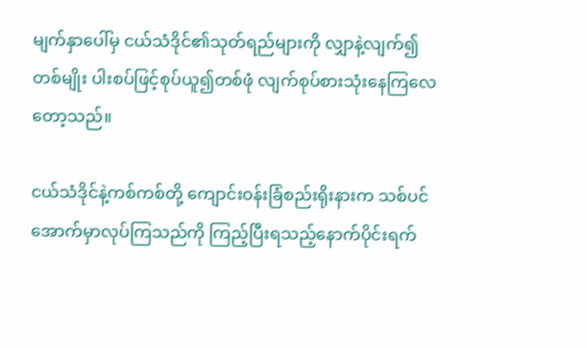မျက်နှာပေါ်မှ ငယ်သံဒိုင်၏သုတ်ရည်များကို လျှာနဲ့လျက်၍တစ်မျိုး ပါးစပ်ဖြင့်စုပ်ယူ၍တစ်ဖုံ လျက်စုပ်စားသုံးနေကြလေတော့သည်။

ငယ်သံဒိုင်နဲ့ကစ်ကစ်တို့ ကျောင်းဝန်းခြံစည်းရိုးနားက သစ်ပင်အောက်မှာလုပ်ကြသည်ကို ကြည့်ပြီးရသည့်နောက်ပိုင်းရက်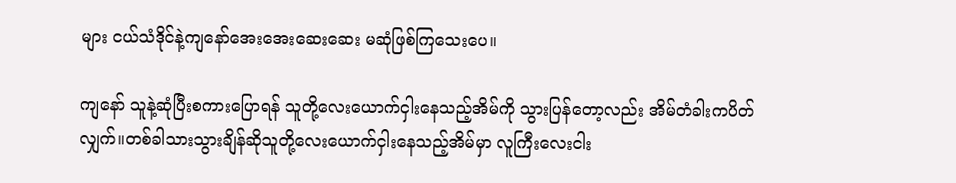များ ငယ်သံဒိုင်နဲ့ကျနော်အေးအေးဆေးဆေး မဆုံဖြစ်ကြသေးပေ။

ကျနော် သူနဲ့ဆုံပြီးစကားပြောရန် သူတို့လေးယောက်ငှါးနေသည့်အိမ်ကို သွားပြန်တော့လည်း အိမ်တံခါးကပိတ်လျှက်။တစ်ခါသားသွားချိန်ဆိုသူတို့လေးယောက်ငှါးနေသည့်အိမ်မှာ လူကြီးလေးငါး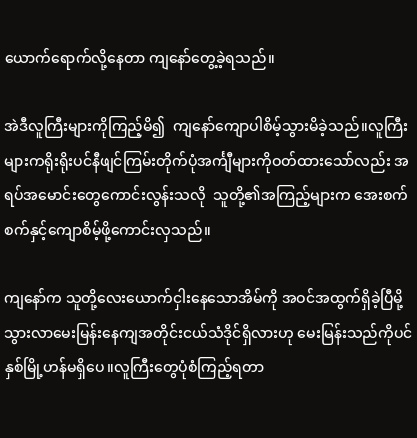ယောက်ရောက်လို့နေတာ ကျနော်တွေ့ခဲ့ရသည်။

အဲဒီလူကြီးများကိုကြည့်မိ၍  ကျနော်ကျောပါစိမ့်သွားမိခဲ့သည်။လူကြီးများကရိုးရိုးပင်နီဖျင်ကြမ်းတိုက်ပုံအင်္ကျီများကိုဝတ်ထားသော်လည်း အရပ်အမောင်းတွေကောင်းလွန်းသလို  သူတို့၏အကြည့်များက အေးစက်စက်နှင့်ကျောစိမ့်ဖို့ကောင်းလှသည်။

ကျနော်က သူတို့လေးယောက်ငှါးနေသောအိမ်ကို အဝင်အထွက်ရှိခဲ့ပြီမို့သွားလာမေးမြန်းနေကျအတိုင်းငယ်သံဒိုင်ရှိလားဟု မေးမြန်းသည်ကိုပင် နှစ်မြို့ဟန်မရှိပေ။လူကြီးတွေပုံစံကြည့်ရတာ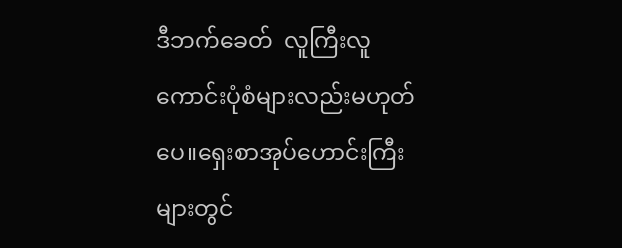ဒီဘက်ခေတ်  လူကြီးလူကောင်းပုံစံများလည်းမဟုတ်ပေ။ရှေးစာအုပ်ဟောင်းကြီးများတွင်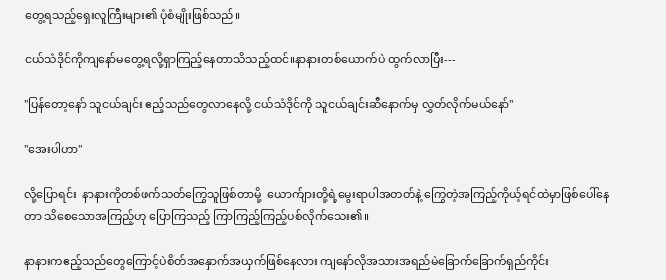တွေ့ရသည့်ရှေးလူကြီးများ၏ ပုံစံမျိုးဖြစ်သည်။

ငယ်သံဒိုင်ကိုကျနော်မတွေ့ရလို့ရှာကြည့်နေတာသိသည့်ထင်။နာနားတစ်ယောက်ပဲ ထွက်လာပြီး---

"ပြန်တော့နော် သူငယ်ချင်း ဧည့်သည်တွေလာနေလို့ ငယ်သံဒိုင်ကို သူငယ်ချင်းဆီနောက်မှ လွှတ်လိုက်မယ်နော်"

"အေးပါဟာ"

လို့ပြောရင်း  နာနားကိုတစ်ဖက်သတ်ကြွေသူဖြစ်တာမို့  ယောက်ျားတို့ရဲ့မွေးရာပါအတတ်နဲ့ ကြွေတဲ့အကြည့်ကိုယ့်ရင်ထဲမှာဖြစ်ပေါ်နေတာ သိစေသောအကြည့်ဟု ပြောကြသည့် ကြာကြည့်ကြည့်ပစ်လိုက်သေး၏။

နာနားကဧည့်သည်တွေကြောင့်ပဲစိတ်အနှောက်အယှက်ဖြစ်နေလား ကျနော်လိုအသားအရည်မဲခြောက်ခြောက်ရှည်ကိုင်း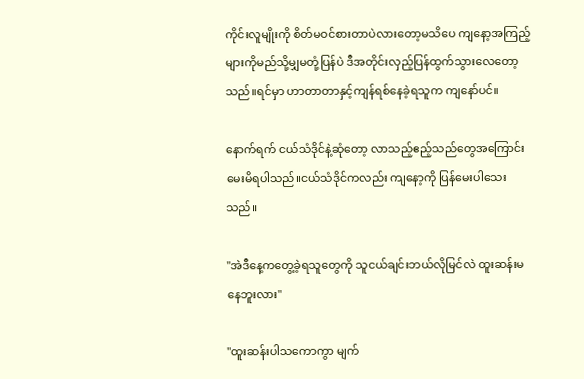ကိုင်းလူမျိုးကို စိတ်မဝင်စားတာပဲလားတော့မသိပေ ကျနော့အကြည့်များကိုမည်သို့မျှမတုံ့ပြန်ပဲ ဒီအတိုင်းလှည့်ပြန်ထွက်သွားလေတော့သည်။ရင်မှာ ဟာတာတာနှင့်ကျန်ရစ်နေခဲ့ရသူက ကျနော်ပင်။

နောက်ရက် ငယ်သံဒိုင်နဲ့ဆုံတော့ လာသည့်ဧည့်သည်တွေအကြောင်းမေးမိရပါသည်။ငယ်သံဒိုင်ကလည်း ကျနော့ကို ပြန်မေးပါသေးသည်။

"အဲဒီနေ့ကတွေ့ခဲ့ရသူတွေကို သူငယ်ချင်းဘယ်လိုမြင်လဲ ထူးဆန်းမနေဘူးလား"

"ထူးဆန်းပါသကောကွာ မျက်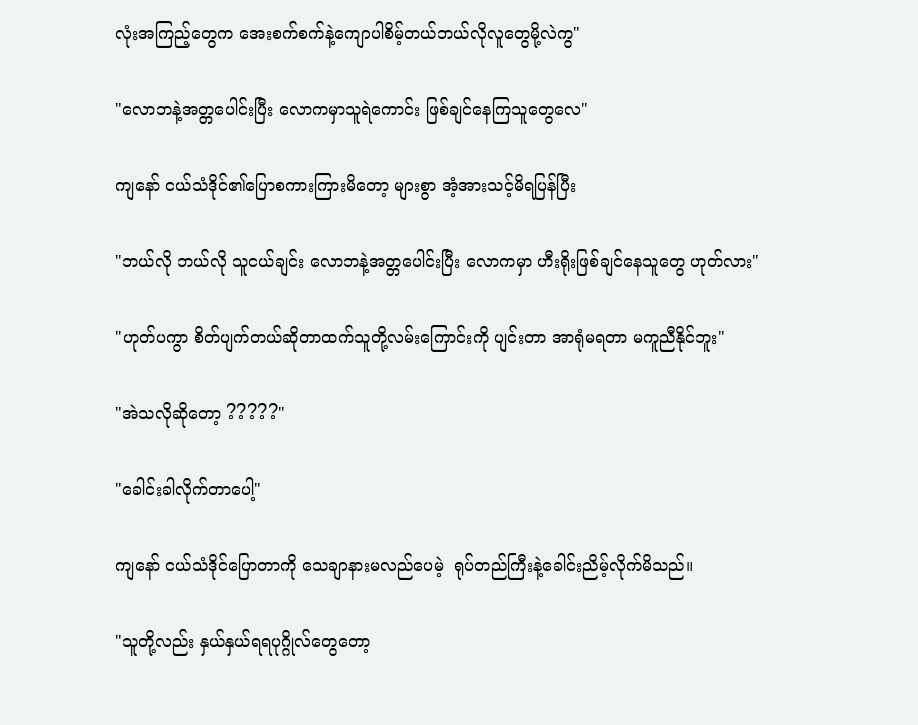လုံးအကြည့်တွေက အေးစက်စက်နဲ့ကျောပါစိမ့်တယ်ဘယ်လိုလူတွေမို့လဲကွ"

"လောဘနဲ့အတ္တပေါင်းပြီး လောကမှာသူရဲကောင်း ဖြစ်ချင်နေကြသူတွေလေ"

ကျနော် ငယ်သံဒိုင်၏ပြောစကားကြားမိတော့ များစွာ အံ့အားသင့်မိရပြန်ပြီး

"ဘယ်လို ဘယ်လို သူငယ်ချင်း လောဘနဲ့အတ္တပေါင်းပြီး လောကမှာ ဟီးရိုးဖြစ်ချင်နေသူတွေ ဟုတ်လား"

"ဟုတ်ပကွာ စိတ်ပျက်တယ်ဆိုတာထက်သူတို့လမ်းကြောင်းကို ပျင်းတာ အာရုံမရတာ မကူညီနိုင်ဘူး"

"အဲသလိုဆိုတော့ ?????"

"ခေါင်းခါလိုက်တာပေါ့"

ကျနော် ငယ်သံဒိုင်ပြောတာကို သေချာနားမလည်ပေမဲ့  ရုပ်တည်ကြီးနဲ့ခေါင်းညိမ့်လိုက်မိသည်။

"သူတို့လည်း နှယ်နှယ်ရရပုဂ္ဂိုလ်တွေတော့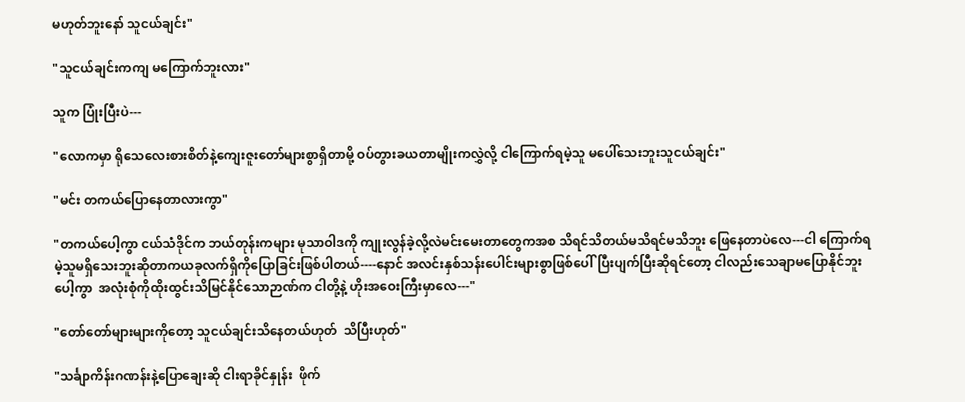မဟုတ်ဘူးနော် သူငယ်ချင်း"

"သူငယ်ချင်းကကျ မကြောက်ဘူးလား"

သူက ပြုံးပြီးပဲ---

"လောကမှာ ရိုသေလေးစားစိတ်နဲ့ကျေးဇူးတော်များစွာရှိတာမို့ ဝပ်တွားခယတာမျိုးကလွှဲလို့ ငါကြောက်ရမဲ့သူ မပေါ်သေးဘူးသူငယ်ချင်း"

"မင်း တကယ်ပြောနေတာလားကွာ"

"တကယ်ပေါ့ကွာ ငယ်သံဒိုင်က ဘယ်တုန်းကများ မုသာဝါဒကို ကျုးလွန်ခဲ့လို့လဲမင်းမေးတာတွေကအစ သိရင်သိတယ်မသိရင်မသိဘူး ဖြေနေတာပဲလေ---ငါ ကြောက်ရမဲ့သူမရှိသေးဘူးဆိုတာကယခုလက်ရှိကိုပြောခြင်းဖြစ်ပါတယ်----နောင် အလင်းနှစ်သန်းပေါင်းများစွာဖြစ်ပေါ်ပြီးပျက်ပြီးဆိုရင်တော့ ငါလည်းသေချာမပြောနိုင်ဘူးပေါ့ကွာ  အလုံးစုံကိုထိုးထွင်းသိမြင်နိုင်သောဉာဏ်က ငါတို့နဲ့ ဟိုးအဝေးကြီးမှာလေ---"

"တော်တော်များများကိုတော့ သူငယ်ချင်းသိနေတယ်ဟုတ်  သိပြီးဟုတ်"

"သင်္ချာကိန်းဂဏန်းနဲ့ပြောချေးဆို ငါးရာခိုင်နှုန်း  ဖိုက်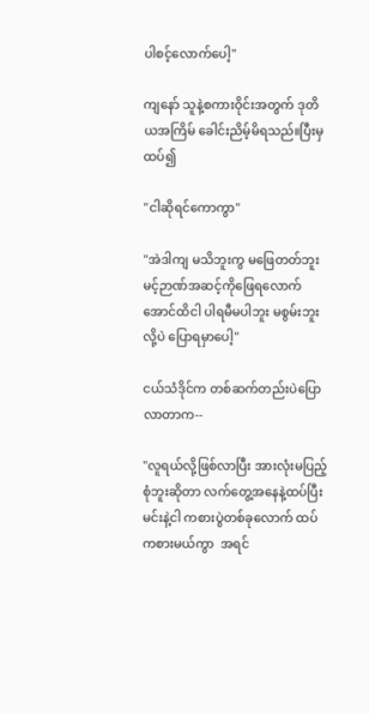ပါစင့်လောက်ပေါ့"

ကျနော် သူနဲ့စကားဝိုင်းအတွက် ဒုတိယအကြိမ် ခေါင်းညိမ့်မိရသည်။ပြီးမှထပ်၍

"ငါဆိုရင်ကောကွာ"

"အဲဒါကျ မသိဘူးကွ မဖြေတတ်ဘူး မင့်ဉာဏ်အဆင့်ကိုဖြေရလောက်အောင်ထိငါ ပါရမီမပါဘူး မစွမ်းဘူးလို့ပဲ ပြောရမှာပေါ့"

ငယ်သံဒိုင်က တစ်ဆက်တည်းပဲပြောလာတာက--

"လူရယ်လို့ဖြစ်လာပြီး အားလုံးမပြည့်စုံဘူးဆိုတာ လက်တွေ့အနေနဲ့ထပ်ပြီး မင်းနဲ့ငါ ကစားပွဲတစ်ခုလောက် ထပ်ကစားမယ်ကွာ  အရင်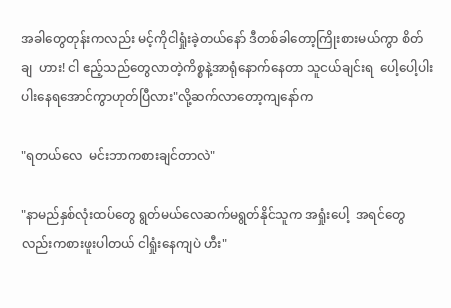အခါတွေတုန်းကလည်း မင့်ကိုငါရှုံးခဲ့တယ်နော် ဒီတစ်ခါတော့ကြိုးစားမယ်ကွာ စိတ်ချ  ဟား! ငါ ဧည့်သည်တွေလာတဲ့ကိစ္စနဲ့အာရုံနောက်နေတာ သူငယ်ချင်းရ  ပေါ့ပေါ့ပါးပါးနေရအောင်ကွာဟုတ်ပြီလား"လို့ဆက်လာတော့ကျနော်က

"ရတယ်လေ  မင်းဘာကစားချင်တာလဲ"

"နာမည်နှစ်လုံးထပ်တွေ ရွတ်မယ်လေဆက်မရွတ်နိုင်သူက အရှုံးပေါ့  အရင်တွေလည်းကစားဖူးပါတယ် ငါရှုံးနေကျပဲ ဟီး"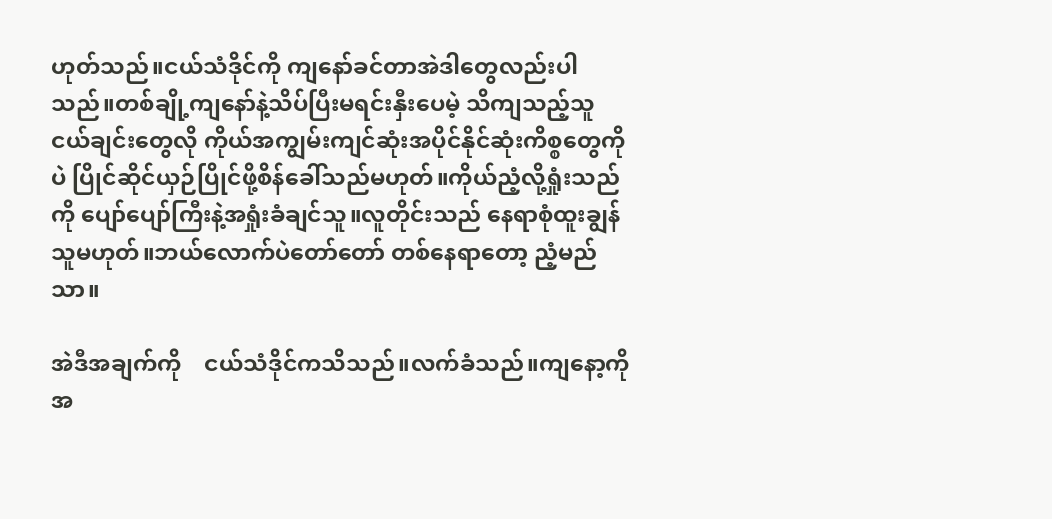ဟုတ်သည်။ငယ်သံဒိုင်ကို ကျနော်ခင်တာအဲဒါတွေလည်းပါသည်။တစ်ချို့ကျနော်နဲ့သိပ်ပြီးမရင်းနှီးပေမဲ့ သိကျသည့်သူငယ်ချင်းတွေလို ကိုယ်အကျွမ်းကျင်ဆုံးအပိုင်နိုင်ဆုံးကိစ္စတွေကိုပဲ ပြိုင်ဆိုင်ယှဉ်ပြိုင်ဖို့စိန်ခေါ်သည်မဟုတ်။ကိုယ်ညံ့လို့ရှုံးသည်ကို ပျော်ပျော်ကြီးနဲ့အရှုံးခံချင်သူ။လူတိုင်းသည် နေရာစုံထူးချွန်သူမဟုတ်။ဘယ်လောက်ပဲတော်တော် တစ်နေရာတော့ ညံ့မည်သာ။

အဲဒီအချက်ကို    ငယ်သံဒိုင်ကသိသည်။လက်ခံသည်။ကျနော့ကိုအ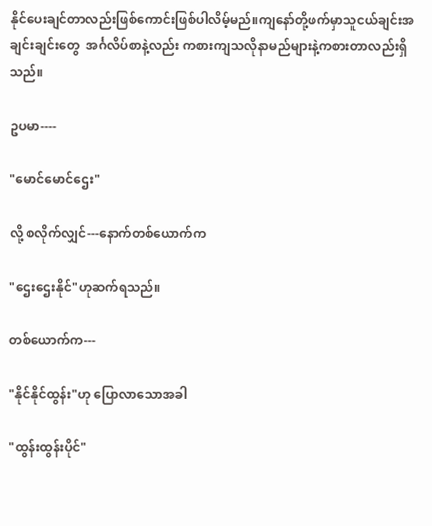နိုင်ပေးချင်တာလည်းဖြစ်ကောင်းဖြစ်ပါလိမ့်မည်။ကျနော်တို့ဖက်မှာသူငယ်ချင်းအချင်းချင်းတွေ  အင်္ဂလိပ်စာနဲ့လည်း ကစားကျသလိုနာမည်များနဲ့ကစားတာလည်းရှိသည်။

ဥပမာ----

"မောင်မောင်ဌေး"

လို့ စလိုက်လျှင်---နောက်တစ်ယောက်က

"ဌေးဌေးနိုင်"ဟုဆက်ရသည်။

တစ်ယောက်က---

"နိုင်နိုင်ထွန်း"ဟု ပြောလာသောအခါ

"ထွန်းထွန်းပိုင်"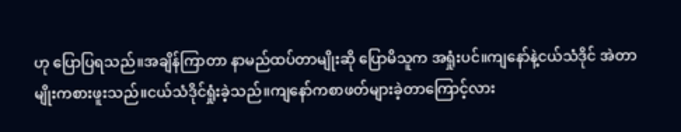ဟု ပြောပြရသည်။အချိန်ကြာတာ နာမည်ထပ်တာမျိုးဆို ပြောမိသူက အရှုံးပင်။ကျနော်နဲ့ငယ်သံဒိုင် အဲတာမျိုးကစားဖူးသည်။ငယ်သံဒိုင်ရှုံးခဲ့သည်။ကျနော်ကစာဖတ်များခဲ့တာကြောင့်လား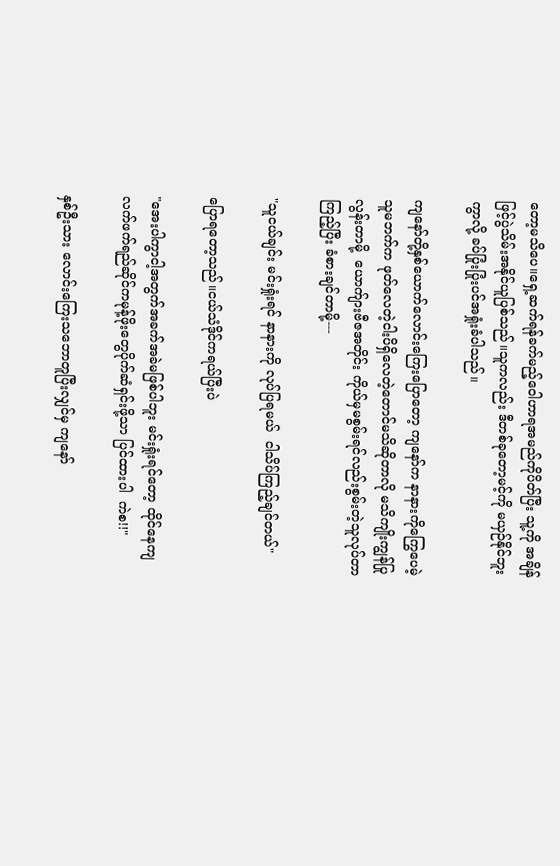တော့မသိပေ။ရှေ့ဆက်ရန်ခက်မည့်ဝေါဟာရအမည်ကိုပိတ်ပြီး သူ့ကို အချိန်ဖြင့်ပွဲသိမ်းအနိုင်ယူပြစ်သည်။သူကလည်း ဒီတစ်ခုတော့မင့်ကို မယှဉ်နိုင်ဘူးကွာလို့ ခပ်ပြုံးပြုံးပင်အရှုံးခံပါသည်။

ကျနော်တို့နှစ်ယောက်လောင်းကြေးပြောတော့ ကျနော်က နာနားကိုကြွေပေမဲ့ သူမဘက်က ဖုတ်လေတဲ့ငါးပိရှိလေတဲ့တောင်မသိဆိုတာလို မသိကျိုးကျွန်ပြုလွန်းတာမို့  ယောက်ျားဗီဇအတိုင်း ကိုယ်မှမစွမ်းရင်လည်းစွမ်းတဲ့သူလုပ်တာကြည့်ပြီး ခံစားချင်တာမို့---

"သူငယ်ချင်း မင်းရှုံးရင် နာနားကို လုပ်ပြရမယ်  ငါသိပ်ကြည့်ချင်တယ်"

ပြောရတော့သည်။ငယ်သံဒိုင်ကရယ်ပြီးပဲ

"အေးပါကွာငါ့အတွက်အခက်အခဲမဖြစ်ပါဘူး မင်းရှုံးရင်တော့ ထိုင်နေကျ လက်ဖက်ရည်ဆိုင်ကမုန့်ဖိုးတွေပိုက်ဆံရှင်းဖို့သာ ပြင်ထားပါ  ကဲစ!!"

နှစ်ဦးသား လောင်းကြေးသဘောတူပြီးလျှင်မှ ကျနော်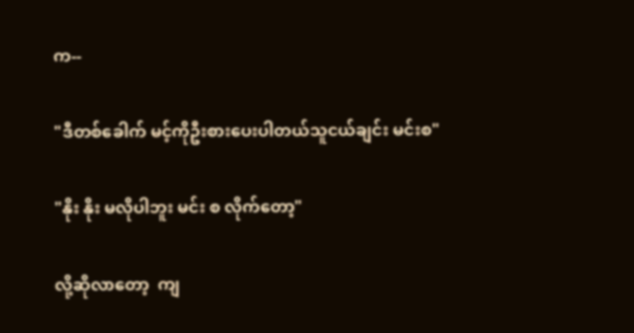က--

"ဒီတစ်ခေါက် မင့်ကိုဦးစားပေးပါတယ်သူငယ်ချင်း မင်းစ"

"နိုး နိုး မလိုပါဘူး မင်း စ လိုက်တော့"

လို့ဆိုလာတော့  ကျ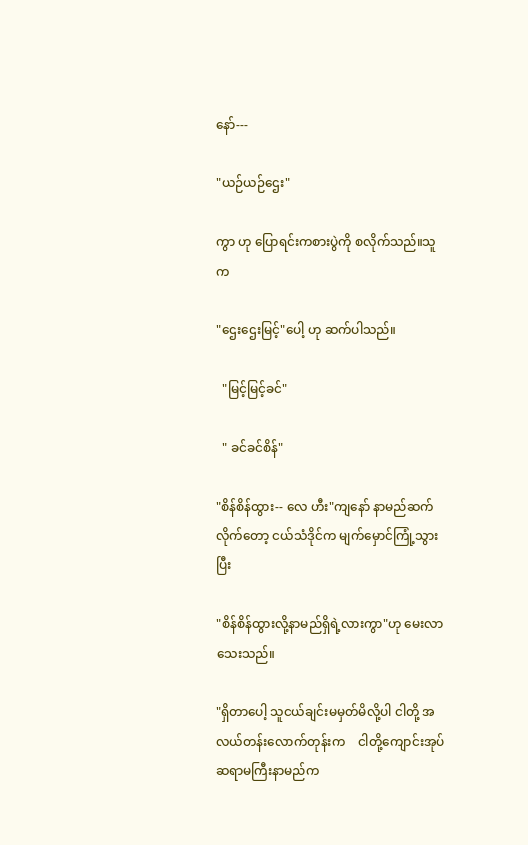နော်---

"ယဉ်ယဉ်ဌေး"

ကွာ ဟု ပြောရင်းကစားပွဲကို စလိုက်သည်။သူက

"ဌေးဌေးမြင့်"ပေါ့ ဟု ဆက်ပါသည်။

  "မြင့်မြင့်ခင်"

  " ခင်ခင်စိန်"

"စိန်စိန်ထွား-- လေ ဟီး"ကျနော် နာမည်ဆက်လိုက်တော့ ငယ်သံဒိုင်က မျက်မှောင်ကြုံ့သွားပြီး

"စိန်စိန်ထွားလို့နာမည်ရှိရဲ့လားကွာ"ဟု မေးလာသေးသည်။

"ရှိတာပေါ့ သူငယ်ချင်းမမှတ်မိလို့ပါ ငါတို့ အလယ်တန်းလောက်တုန်းက    ငါတို့ကျောင်းအုပ်ဆရာမကြီးနာမည်က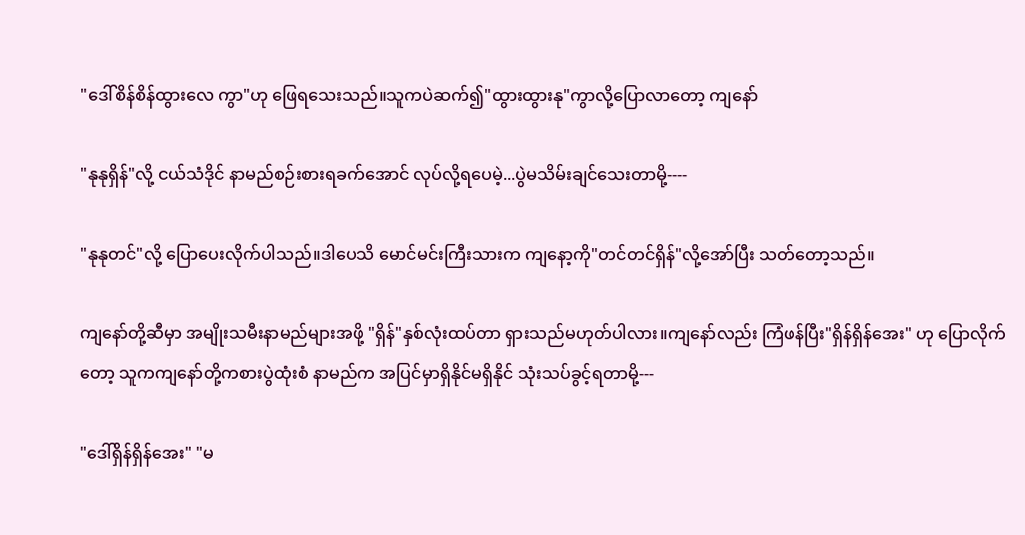"ဒေါ်စိန်စိန်ထွားလေ ကွာ"ဟု ဖြေရသေးသည်။သူကပဲဆက်၍"ထွားထွားနု"ကွာလို့ပြောလာတော့ ကျနော်

"နုနုရှိန်"လို့ ငယ်သံဒိုင် နာမည်စဉ်းစားရခက်အောင် လုပ်လို့ရပေမဲ့...ပွဲမသိမ်းချင်သေးတာမို့----

"နုနုတင်"လို့ ပြောပေးလိုက်ပါသည်။ဒါပေသိ မောင်မင်းကြီးသားက ကျနော့ကို"တင်တင်ရှိန်"လို့အော်ပြီး သတ်တော့သည်။

ကျနော်တို့ဆီမှာ အမျိုးသမီးနာမည်များအဖို့ "ရှိန်"နှစ်လုံးထပ်တာ ရှားသည်မဟုတ်ပါလား။ကျနော်လည်း ကြံဖန်ပြီး"ရှိန်ရှိန်အေး" ဟု ပြောလိုက်တော့ သူကကျနော်တို့ကစားပွဲထုံးစံ နာမည်က အပြင်မှာရှိနိုင်မရှိနိုင် သုံးသပ်ခွင့်ရတာမို့---

"ဒေါ်ရှိန်ရှိန်အေး" "မ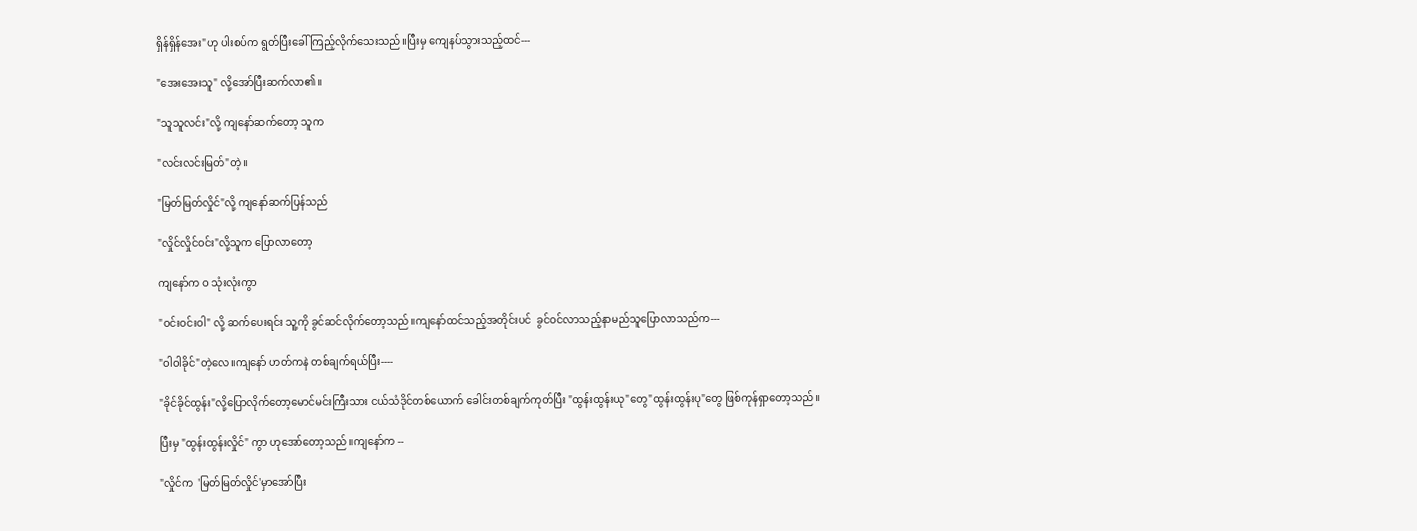ရှိန်ရှိန်အေး"ဟု ပါးစပ်က ရွတ်ပြီးခေါ်ကြည့်လိုက်သေးသည်။ပြီးမှ ကျေနပ်သွားသည့်ထင်---

"အေးအေးသူ" လို့အော်ပြီးဆက်လာ၏။

"သူသူလင်း"လို့ ကျနော်ဆက်တော့ သူက

"လင်းလင်းမြတ်"တဲ့။

"မြတ်မြတ်လှိုင်"လို့ ကျနော်ဆက်ပြန်သည်

"လှိုင်လှိုင်ဝင်း"လို့သူက ပြောလာတော့

ကျနော်က ဝ သုံးလုံးကွာ

"ဝင်းဝင်းဝါ" လို့ ဆက်ပေးရင်း သူ့ကို ခွင်ဆင်လိုက်တော့သည်။ကျနော်ထင်သည့်အတိုင်းပင်  ခွင်ဝင်လာသည့်နာမည်သူပြောလာသည်က---

"ဝါဝါခိုင်"တဲ့လေ။ကျနော် ဟတ်ကနဲ တစ်ချက်ရယ်ပြီး----

"ခိုင်ခိုင်ထွန်း"လို့ပြောလိုက်တော့မောင်မင်းကြီးသား ငယ်သံဒိုင်တစ်ယောက် ခေါင်းတစ်ချက်ကုတ်ပြီး "ထွန်းထွန်းယု"တွေ"ထွန်းထွန်းပု"တွေ ဖြစ်ကုန်ရှာတော့သည်။

ပြီးမှ "ထွန်းထွန်းလှိုင်" ကွာ ဟုအော်တော့သည်။ကျနော်က --

"လှိုင်က  'မြတ်မြတ်လှိုင်'မှာအော်ပြီး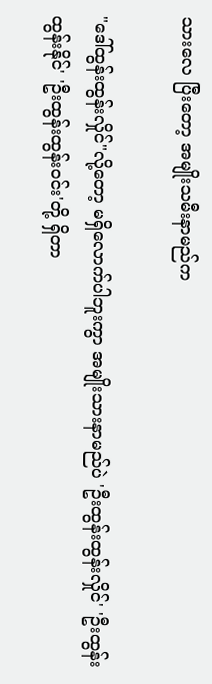သားလေ ပြီးတော့ အမျိုးသမီးနာမည်က

"ဒေါ်ထွန်းထွန်းလှိုင်"လို့တော့ မရှိလောက်ပါဘူးကွာ အမျိုးသားနာမည်ပဲ 'ဦးထွန်းထွန်းလှိုင်' 'ဦးထွန်းထွန်းနိုင်' 'ဦးထွန်းထွန်းဝင်း'တို့ ရှိတာ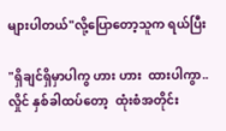များပါတယ်"လို့ပြောတော့သူက ရယ်ပြီး

"ရှိချင်ရှိမှာပါကွ ဟား ဟား  ထားပါကွာ..လှိုင် နှစ်ခါထပ်တော့  ထုံးစံအတိုင်း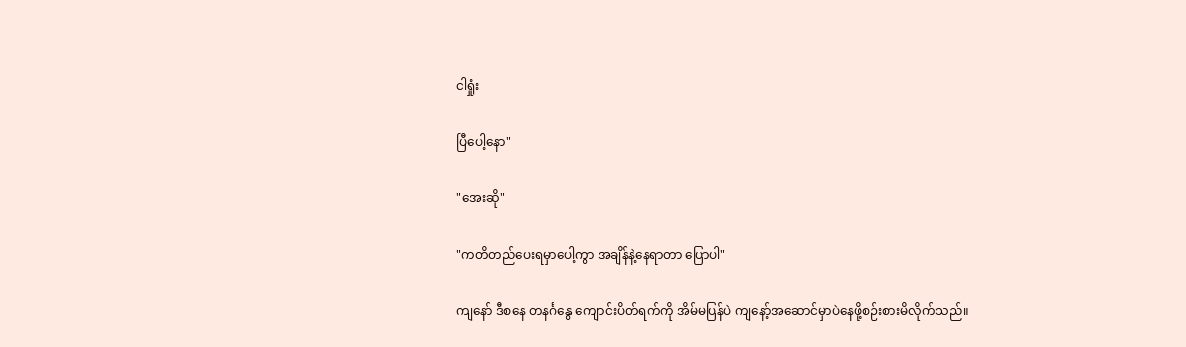ငါရှုံး

ပြီပေါ့နော"

"အေးဆို"

"ကတိတည်ပေးရမှာပေါ့ကွာ အချိန်နဲ့နေရာတာ ပြောပါ"

ကျနော် ဒီစနေ တနင်္ဂနွေ ကျောင်းပိတ်ရက်ကို အိမ်မပြန်ပဲ ကျနော့်အဆောင်မှာပဲနေဖို့စဉ်းစားမိလိုက်သည်။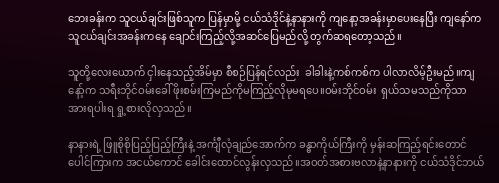ဘေးခန်းက သူငယ်ချင်းဖြစ်သူက ပြန်မှာမို့ ငယ်သံဒိုင်နဲ့နာနားကို ကျနော့အခန်းမှာပေးနေပြီး ကျနော်ကသူငယ်ချင်းအခန်းကနေ ချောင်းကြည့်လို့အဆင်ပြေမည်လို့ တွက်ဆရတော့သည်။

သူတို့လေးယောက် ငှါးနေသည့်အိမ်မှာ စီစဉ်ပြန်ရင်လည်း  ခါခါးနဲ့ကစ်ကစ်က ပါလာလိမ့်ဦးမည်။ကျနော့်က သရီးဘိုင်ဝမ်းခေါ် ဖိုးစမ်းကြမည်ကိုမကြည့်လိုမုမရပေ။ဝမ်းဘိုင်ဝမ်း  ရှယ်သမသည်ကိုသာ အားရပါးရ ရှု့စားလိုလှသည်။

နာနားရဲ့ ဖြူစိုစိုပြည့်ပြည့်ကြီးနဲ့ အင်္ကျီလုံချည်အောက်က ခန္ဓာကိုယ်ကြီးကို မှန်းဆကြည့်ရင်းတောင်  ပေါင်ကြားက အငယ်ကောင် ခေါင်းထောင်လွန်းလှသည်။အဝတ်အစားဗလာနဲ့နာနားကို ငယ်သံဒိုင်ဘယ်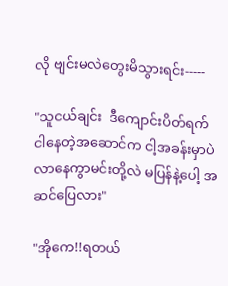လို ဗျင်းမလဲတွေးမိသွားရင်း-----

"သူငယ်ချင်း  ဒီကျောင်းပိတ်ရက် ငါနေတဲ့အဆောင်က ငါ့အခန်းမှာပဲ လာနေကွာမင်းတို့လဲ မပြန်နဲ့ပေါ့ အဆင်ပြေလား"

"အိုကေ!!ရတယ်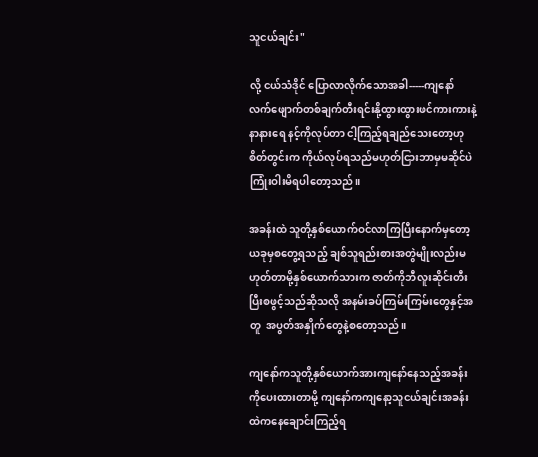သူငယ်ချင်း"

လို့ ငယ်သံဒိုင် ပြောလာလိုက်သောအခါ-----ကျနော် လက်ဖျောက်တစ်ချက်တီးရင်းနို့ထွားထွားဖင်ကားကားနဲ့ နာနားရေ နင့်ကိုလုပ်တာ ငါ့ကြည့်ရချည်သေးတော့ဟုစိတ်တွင်းက ကိုယ်လုပ်ရသည်မဟုတ်ငြားဘာမှမဆိုင်ပဲ ကြုံးဝါးမိရပါတော့သည်။

အခန်းထဲ သူတို့နှစ်ယောက်ဝင်လာကြပြီးနောက်မှတော့ ယခုမှစတွေ့ရသည့် ချစ်သူရည်းစားအတွဲမျိုးလည်းမဟုတ်တာမို့နှစ်ယောက်သားက ဇာတ်ကိုဘီလူးဆိုင်းတီးပြီးစဖွင့်သည်ဆိုသလို အနမ်းခပ်ကြမ်းကြမ်းတွေနှင့်အတူ  အပွတ်အနှိုက်တွေနဲ့စတော့သည်။

ကျနော်ကသူတို့နှစ်ယောက်အားကျနော်နေသည့်အခန်းကိုပေးထားတာမို့ ကျနော်ကကျနော့သူငယ်ချင်းအခန်းထဲကနေချောင်းကြည့်ရ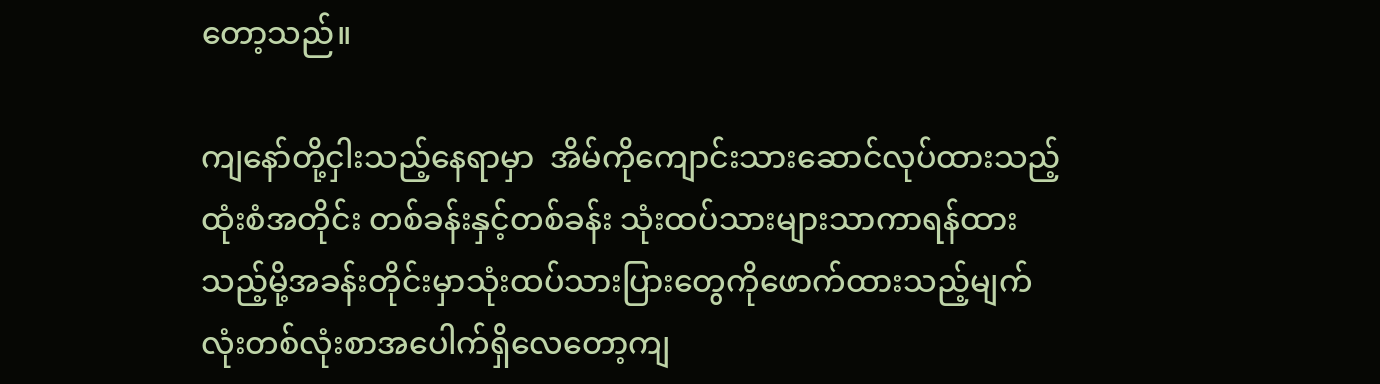တော့သည်။

ကျနော်တို့ငှါးသည့်နေရာမှာ  အိမ်ကိုကျောင်းသားဆောင်လုပ်ထားသည့်ထုံးစံအတိုင်း တစ်ခန်းနှင့်တစ်ခန်း သုံးထပ်သားများသာကာရန်ထားသည့်မို့အခန်းတိုင်းမှာသုံးထပ်သားပြားတွေကိုဖောက်ထားသည့်မျက်လုံးတစ်လုံးစာအပေါက်ရှိလေတော့ကျ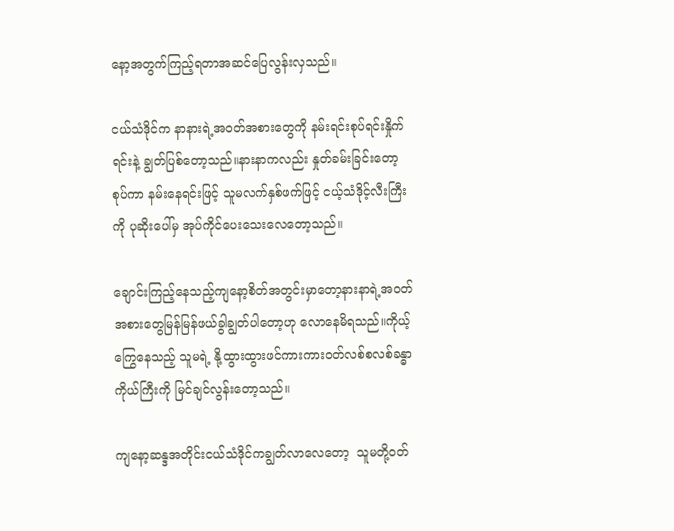နော့အတွက်ကြည့်ရတာအဆင်ပြေလွန်းလှသည်။

ငယ်သံဒိုင်က နာနားရဲ့အဝတ်အစားတွေကို နမ်းရင်းစုပ်ရင်းနှိုက်ရင်းနဲ့ ချွတ်ပြစ်တော့သည်။နားနာကလည်း နှုတ်ခမ်းခြင်းတော့စုပ်ကာ နမ်းနေရင်းဖြင့် သူမလက်နှစ်ဖက်ဖြင့် ငယ့်သံဒိုင့်လီးကြီးကို ပုဆိုးပေါ်မှ အုပ်ကိုင်ပေးသေးလေတော့သည်။

ချောင်းကြည့်နေသည့်ကျနော့စိတ်အတွင်းမှာတော့နားနာရဲ့အဝတ်အစားတွေမြန်မြန်ဖယ်ခွါချွတ်ပါတော့ဟု လောနေမိရသည်။ကိုယ့်ကြွေနေသည့် သူမရဲ့ နို့ထွားထွားဖင်ကားကားဝတ်လစ်စလစ်ခန္ဓာကိုယ်ကြီးကို မြင်ချင်လွန်းတော့သည်။

ကျနော့ဆန္ဒအတိုင်းငယ်သံဒိုင်ကချွတ်လာလေတော့  သူမတို့ဝတ်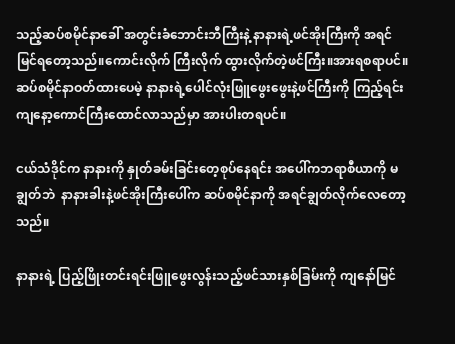သည့်ဆပ်စမိုင်နာခေါ် အတွင်းခံဘောင်းဘီကြီးနဲ့ နာနားရဲ့ဖင်အိုးကြီးကို အရင်မြင်ရတော့သည်။ကောင်းလိုက် ကြီးလိုက် ထွားလိုက်တဲ့ဖင်ကြီး။အားရစရာပင်။ဆပ်စမိုင်နာဝတ်ထားပေမဲ့ နာနားရဲ့ပေါင်လုံးဖြူဖွေးဖွေးနဲ့ဖင်ကြီးကို ကြည့်ရင်း  ကျနော့ကောင်ကြီးထောင်လာသည်မှာ အားပါးတရပင်။

ငယ်သံဒိုင်က နာနားကို နှုတ်ခမ်းခြင်းတေ့စုပ်နေရင်း အပေါ်ကဘရာစီယာကို မချွတ်ဘဲ  နာနားခါးနဲ့ဖင်အိုးကြီးပေါ်က ဆပ်စမိုင်နာကို အရင်ချွတ်လိုက်လေတော့သည်။

နာနားရဲ့ ပြည့်ဖြိုးတင်းရင်းဖြူဖွေးလွန်းသည့်ဖင်သားနှစ်ခြမ်းကို ကျနော်မြင်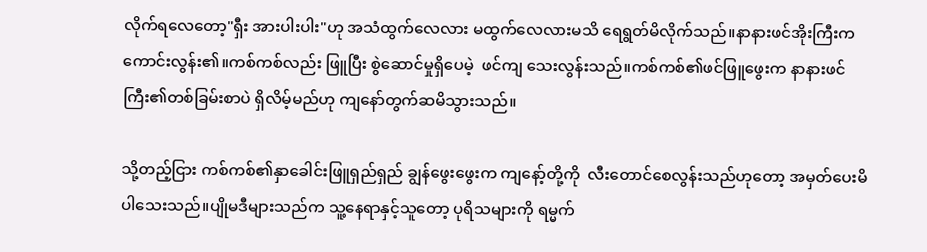လိုက်ရလေတော့"ရှီး အားပါးပါး"ဟု အသံထွက်လေလား မထွက်လေလားမသိ ရေရွတ်မိလိုက်သည်။နာနားဖင်အိုးကြီးက ကောင်းလွန်း၏။ကစ်ကစ်လည်း ဖြူပြီး စွဲဆောင်မှုရှိပေမဲ့  ဖင်ကျ သေးလွန်းသည်။ကစ်ကစ်၏ဖင်ဖြူဖွေးက နာနားဖင်ကြီး၏တစ်ခြမ်းစာပဲ ရှိလိမ့်မည်ဟု ကျနော်တွက်ဆမိသွားသည်။

သို့တည့်ငြား ကစ်ကစ်၏နှာခေါင်းဖြူရှည်ရှည် ချွန်ဖွေးဖွေးက ကျနော့်တို့ကို  လီးတောင်စေလွန်းသည်ဟုတော့ အမှတ်ပေးမိပါသေးသည်။ပျိုမဒီများသည်က သူ့နေရာနှင့်သူတော့ ပုရိသများကို ရမ္မက်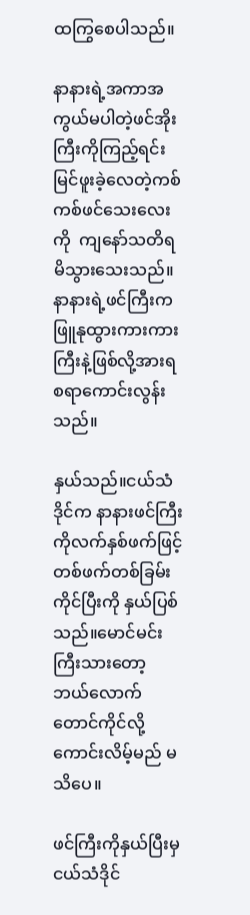ထကြွစေပါသည်။

နာနားရဲ့အကာအကွယ်မပါတဲ့ဖင်အိုးကြီးကိုကြည့်ရင်း မြင်ဖူးခဲ့လေတဲ့ကစ်ကစ်ဖင်သေးလေးကို  ကျနော်သတိရမိသွားသေးသည်။နာနားရဲ့ဖင်ကြီးက ဖြူနုထွားကားကားကြီးနဲ့ဖြစ်လို့အားရစရာကောင်းလွန်းသည်။

နှယ်သည်။ငယ်သံဒိုင်က နာနားဖင်ကြီးကိုလက်နှစ်ဖက်ဖြင့် တစ်ဖက်တစ်ခြမ်းကိုင်ပြီးကို နှယ်ပြစ်သည်။မောင်မင်းကြီးသားတော့ ဘယ်လောက်တောင်ကိုင်လို့ကောင်းလိမ့်မည် မသိပေ။

ဖင်ကြီးကိုနှယ်ပြီးမှ ငယ်သံဒိုင်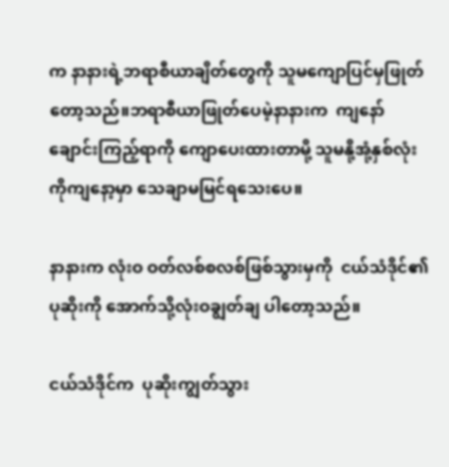က နာနားရဲ့ဘရာစီယာချိတ်တွေကို သူမကျောပြင်မှဖြုတ်တော့သည်။ဘရာစီယာဖြုတ်ပေမဲ့နာနားက  ကျနော်ချောင်းကြည့်ရာကို ကျောပေးထားတာမို့ သူမနို့အုံ့နှစ်လုံးကိုကျနော့မှာ သေချာမမြင်ရသေးပေ။

နာနားက လုံးဝ ဝတ်လစ်စလစ်ဖြစ်သွားမှကို  ငယ်သံဒိုင်၏ပုဆိုးကို အောက်သို့လုံးဝချွတ်ချ ပါတော့သည်။

ငယ်သံဒိုင်က  ပုဆိုးကျွတ်သွား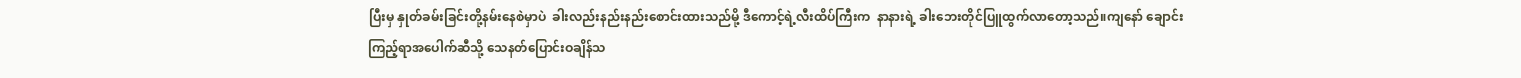ပြီးမှ နှုတ်ခမ်းခြင်းတို့နမ်းနေစဲမှာပဲ  ခါးလည်းနည်းနည်းစောင်းထားသည်မို့ ဒီကောင့်ရဲ့လီးထိပ်ကြီးက  နာနားရဲ့ ခါးဘေးတိုင်ပြူထွက်လာတော့သည်။ကျနော် ချောင်းကြည့်ရာအပေါက်ဆီသို့ သေနတ်ပြောင်းဝချိန်သ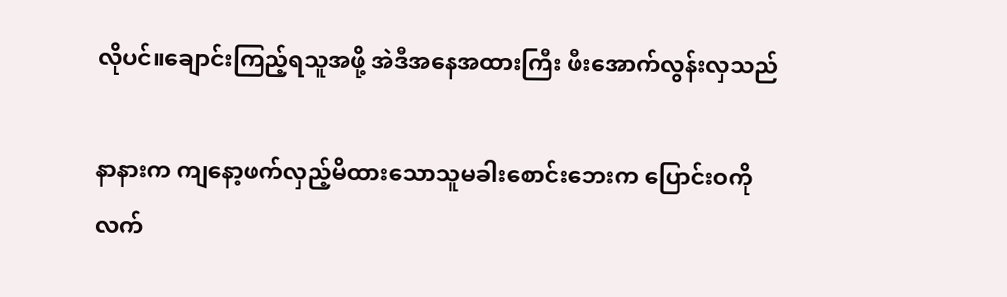လိုပင်။ချောင်းကြည့်ရသူအဖို့ အဲဒီအနေအထားကြီး ဖီးအောက်လွန်းလှသည်

နာနားက ကျနော့ဖက်လှည့်မိထားသောသူမခါးစောင်းဘေးက ပြောင်းဝကိုလက်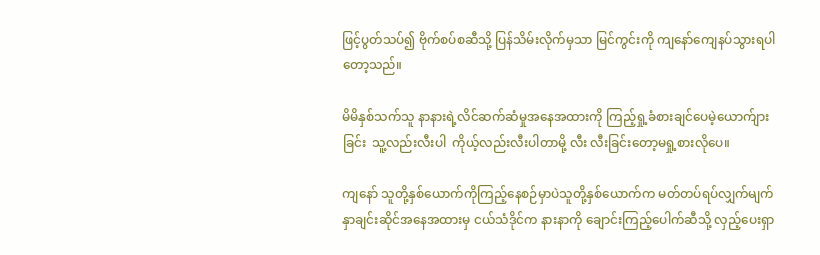ဖြင့်ပွတ်သပ်၍ ဗိုက်စပ်စဆီသို့ ပြန်သိမ်းလိုက်မှသာ မြင်ကွင်းကို ကျနော်ကျေနပ်သွားရပါတော့သည်။

မိမိနှစ်သက်သူ နာနားရဲ့လိင်ဆက်ဆံမှုအနေအထားကို ကြည့်ရှု့ခံစားချင်ပေမဲ့ယောက်ျားခြင်း  သူ့လည်းလီးပါ  ကိုယ့်လည်းလီးပါတာမို့ လီး လီးခြင်းတော့မရှု့စားလိုပေ။

ကျနော် သူတို့နှစ်ယောက်ကိုကြည့်နေစဉ်မှာပဲသူတို့နှစ်ယောက်က မတ်တပ်ရပ်လျှက်မျက်နှာချင်းဆိုင်အနေအထားမှ ငယ်သံဒိုင်က နားနာကို ချောင်းကြည့်ပေါက်ဆီသို့ လှည့်ပေးရှာ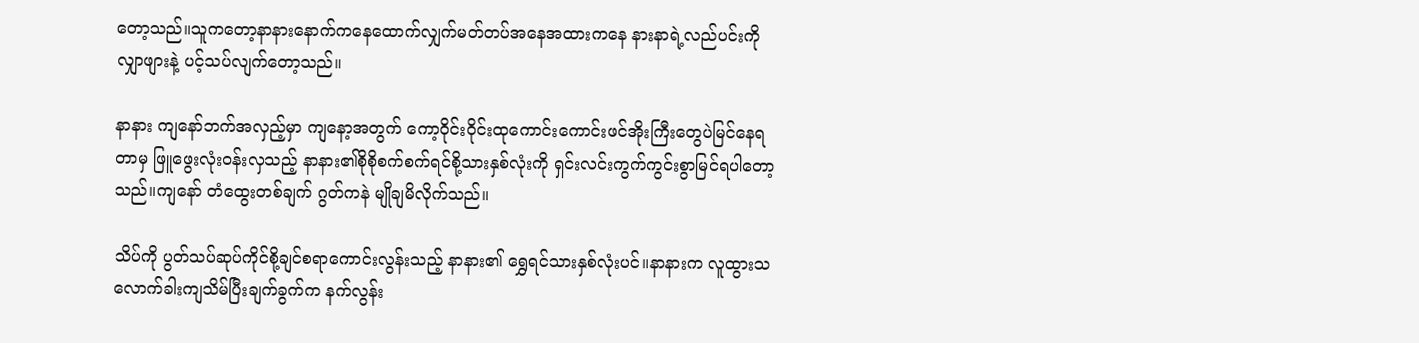တော့သည်။သူကတော့နာနားနောက်ကနေထောက်လျှက်မတ်တပ်အနေအထားကနေ နားနာရဲ့လည်ပင်းကိုလျှာဖျားနဲ့ ပင့်သပ်လျက်တော့သည်။

နာနား ကျနော်ဘက်အလှည့်မှာ ကျနော့အတွက် ကော့ဝိုင်းဝိုင်းထုကောင်းကောင်းဖင်အိုးကြီးတွေပဲမြင်နေရတာမှ ဖြူဖွေးလုံးဝန်းလှသည့် နာနား၏စိုစိုစက်စက်ရင်စို့သားနှစ်လုံးကို ရှင်းလင်းကွက်ကွင်းစွာမြင်ရပါတော့သည်။ကျနော် တံထွေးတစ်ချက် ဂွတ်ကနဲ မျိုချမိလိုက်သည်။

သိပ်ကို ပွတ်သပ်ဆုပ်ကိုင်စို့ချင်စရာကောင်းလွန်းသည့် နာနား၏ ရွှေရင်သားနှစ်လုံးပင်။နာနားက လူထွားသလောက်ခါးကျသိမ်ပြီးချက်ခွက်က နက်လွန်း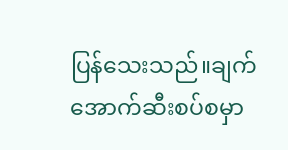ပြန်သေးသည်။ချက်အောက်ဆီးစပ်စမှာ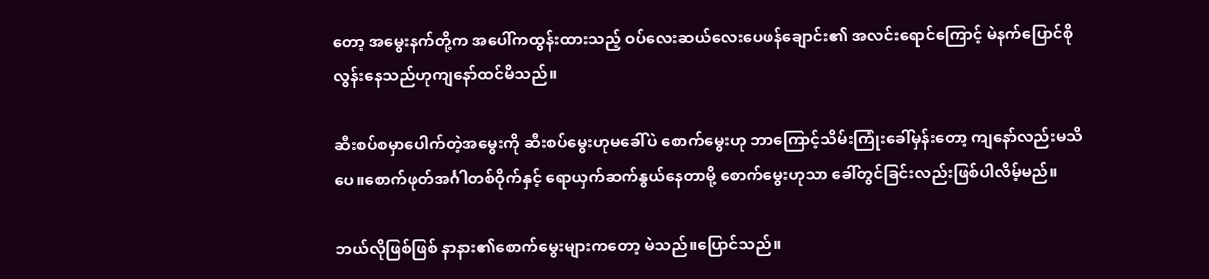တော့ အမွေးနက်တို့က အပေါ်ကထွန်းထားသည့် ဝပ်လေးဆယ်လေးပေဖန်ချောင်း၏ အလင်းရောင်ကြောင့် မဲနက်ပြောင်စိုလွန်းနေသည်ဟုကျနော်ထင်မိသည်။

ဆီးစပ်စမှာပေါက်တဲ့အမွေးကို ဆီးစပ်မွေးဟုမခေါ်ပဲ စောက်မွေးဟု ဘာကြောင့်သိမ်းကြုံးခေါ်မှန်းတော့ ကျနော်လည်းမသိပေ။စောက်ဖုတ်အင်္ဂါတစ်ဝိုက်နှင့် ရောယှက်ဆက်နွယ်နေတာမို့ စောက်မွေးဟုသာ ခေါ်တွင်ခြင်းလည်းဖြစ်ပါလိမ့်မည်။

ဘယ်လိုဖြစ်ဖြစ် နာနား၏စောက်မွေးများကတော့ မဲသည်။ပြောင်သည်။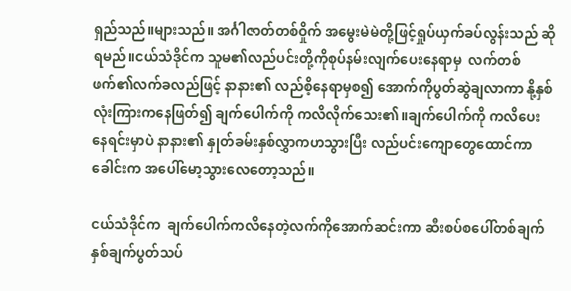ရှည်သည်။များသည်။ အင်္ဂါဇာတ်တစ်ဝှိုက် အမွေးမဲမဲတို့ဖြင့်ရှုပ်ယှက်ခပ်လွန်းသည် ဆိုရမည်။ငယ်သံဒိုင်က သူမ၏လည်ပင်းတို့ကိုစုပ်နမ်းလျက်ပေးနေရာမှ  လက်တစ်ဖက်၏လက်ခလည်ဖြင့် နာနား၏ လည်စိ့နေရာမှစ၍ အောက်ကိုပွတ်ဆွဲချလာကာ နို့နှစ်လုံးကြားကနေဖြတ်၍ ချက်ပေါက်ကို ကလိလိုက်သေး၏။ချက်ပေါက်ကို ကလိပေးနေရင်းမှာပဲ နာနား၏ နှုတ်ခမ်းနှစ်လွှာကဟသွားပြီး လည်ပင်းကျောတွေထောင်ကာခေါင်းက အပေါ်မော့သွားလေတော့သည်။

ငယ်သံဒိုင်က  ချက်ပေါက်ကလိနေတဲ့လက်ကိုအောက်ဆင်းကာ ဆီးစပ်စပေါ်တစ်ချက်နှစ်ချက်ပွတ်သပ်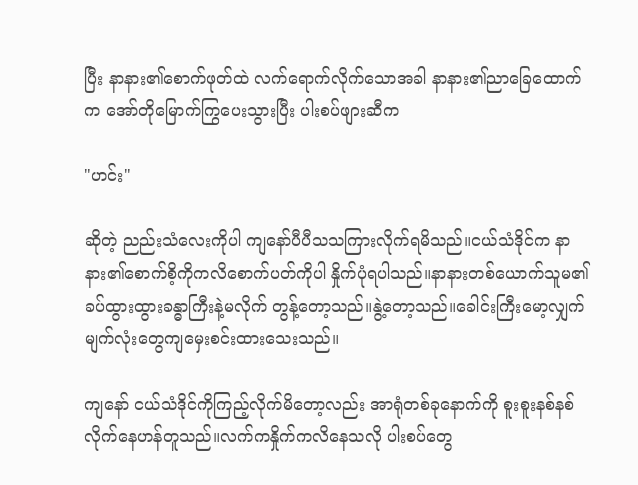ပြီး နာနား၏စောက်ဖုတ်ထဲ လက်ရောက်လိုက်သောအခါ နာနား၏ညာခြေထောက်က အော်တိုမြောက်ကြွပေးသွားပြီး ပါးစပ်ဖျားဆီက

"ဟင်း"

ဆိုတဲ့ ညည်းသံလေးကိုပါ ကျနော်ပီပီသသကြားလိုက်ရမိသည်။ငယ်သံဒိုင်က နာနား၏စောက်စိ့ကိုကလိစောက်ပတ်ကိုပါ နှိုက်ပုံရပါသည်။နာနားတစ်ယောက်သူမ၏ခပ်ထွားထွားခန္ဓာကြီးနဲ့မလိုက် တွန့်တော့သည်။နွဲ့တော့သည်။ခေါင်းကြီးမော့လျှက် မျက်လုံးတွေကျမှေးစင်းထားသေးသည်။

ကျနော် ငယ်သံဒိုင်ကိုကြည့်လိုက်မိတော့လည်း အာရုံတစ်ခုနောက်ကို စူးစူးနစ်နစ်လိုက်နေဟန်တူသည်။လက်ကနှိုက်ကလိနေသလို ပါးစပ်တွေ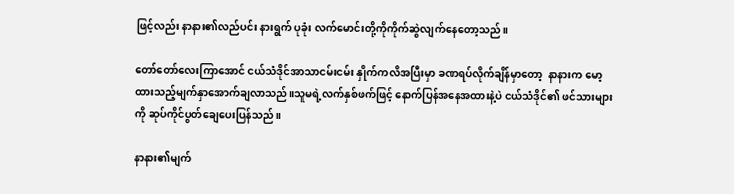ဖြင့်လည်း နာနား၏လည်ပင်း နားရွက် ပုခုံး လက်မောင်းတို့ကိုကိုက်ဆွဲလျက်နေတော့သည်။

တော်တော်လေးကြာအောင် ငယ်သံဒိုင်အာသာငမ်းငမ်း နှိုက်ကလိအပြီးမှာ ခဏရပ်လိုက်ချိန်မှာတော့  နာနားက မော့ထားသည့်မျက်နှာအောက်ချလာသည်။သူမရဲ့လက်နှစ်ဖက်ဖြင့် နောက်ပြန်အနေအထားနဲ့ပဲ ငယ်သံဒိုင်၏ ဖင်သားများကို ဆုပ်ကိုင်ပွတ်ချေပေးပြန်သည်။

နာနား၏မျက်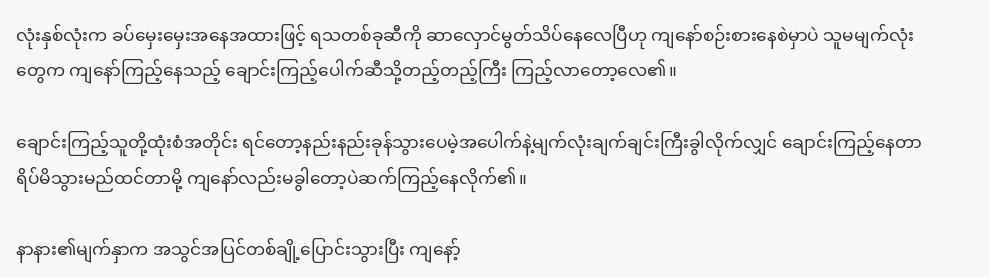လုံးနှစ်လုံးက ခပ်မှေးမှေးအနေအထားဖြင့် ရသတစ်ခုဆီကို ဆာလှောင်မွတ်သိပ်နေလေပြီဟု ကျနော်စဉ်းစားနေစဲမှာပဲ သူမမျက်လုံးတွေက ကျနော်ကြည့်နေသည့် ချောင်းကြည့်ပေါက်ဆီသို့တည့်တည့်ကြီး ကြည့်လာတော့လေ၏။

ချောင်းကြည့်သူတို့ထုံးစံအတိုင်း ရင်တော့နည်းနည်းခုန်သွားပေမဲ့အပေါက်နဲ့မျက်လုံးချက်ချင်းကြီးခွါလိုက်လျှင် ချောင်းကြည့်နေတာ ရိပ်မိသွားမည်ထင်တာမို့ ကျနော်လည်းမခွါတော့ပဲဆက်ကြည့်နေလိုက်၏။

နာနား၏မျက်နှာက အသွင်အပြင်တစ်ချို့ပြောင်းသွားပြီး ကျနော့်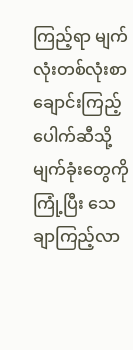ကြည့်ရာ မျက်လုံးတစ်လုံးစာ ချောင်းကြည့်ပေါက်ဆီသို့မျက်ခုံးတွေကိုကြုံ့ပြီး သေချာကြည့်လာ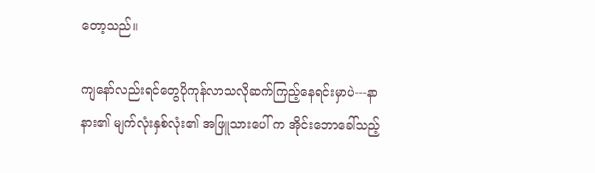တော့သည်။

ကျနော်လည်းရင်တွေပိုကုန်လာသလိုဆက်ကြည့်နေရင်းမှာပဲ---နာနား၏ မျက်လုံးနှစ်လုံး၏ အဖြူသားပေါ် က အိုင်းဘောခေါ်သည့်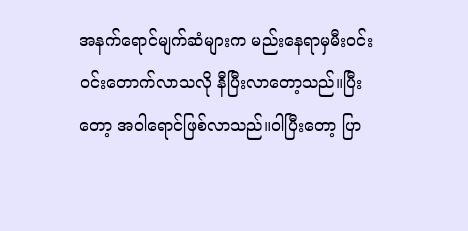အနက်ရောင်မျက်ဆံများက မည်းနေရာမှမီးဝင်းဝင်းတောက်လာသလို နီပြီးလာတော့သည်။ပြီးတော့ အဝါရောင်ဖြစ်လာသည်။ဝါပြီးတော့ ပြာ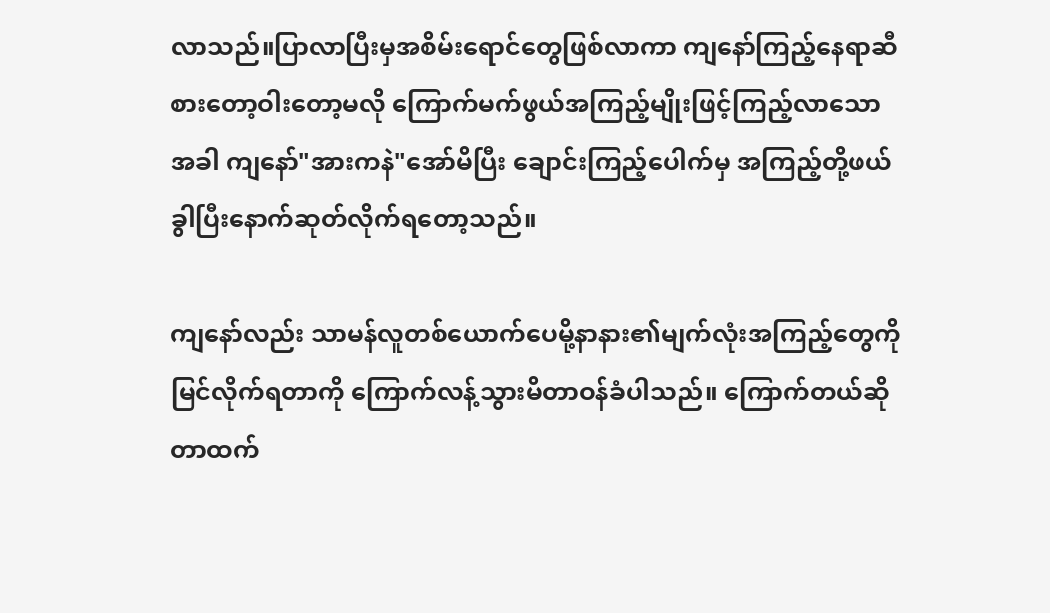လာသည်။ပြာလာပြီးမှအစိမ်းရောင်တွေဖြစ်လာကာ ကျနော်ကြည့်နေရာဆီ စားတော့ဝါးတော့မလို ကြောက်မက်ဖွယ်အကြည့်မျိုးဖြင့်ကြည့်လာသောအခါ ကျနော်"အားကနဲ"အော်မိပြီး ချောင်းကြည့်ပေါက်မှ အကြည့်တို့ဖယ်ခွါပြီးနောက်ဆုတ်လိုက်ရတော့သည်။

ကျနော်လည်း သာမန်လူတစ်ယောက်ပေမို့နာနား၏မျက်လုံးအကြည့်တွေကိုမြင်လိုက်ရတာကို ကြောက်လန့်သွားမိတာဝန်ခံပါသည်။ ကြောက်တယ်ဆိုတာထက်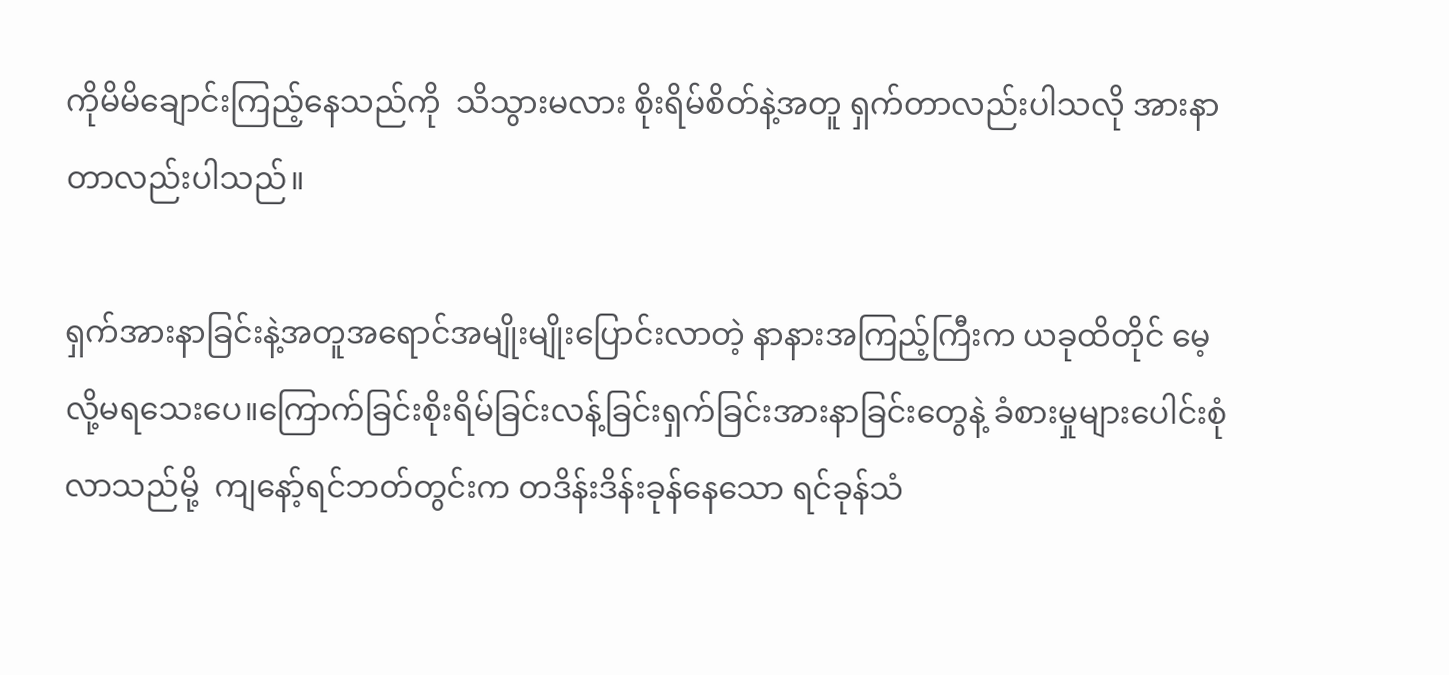ကိုမိမိချောင်းကြည့်နေသည်ကို  သိသွားမလား စိုးရိမ်စိတ်နဲ့အတူ ရှက်တာလည်းပါသလို အားနာတာလည်းပါသည်။

ရှက်အားနာခြင်းနဲ့အတူအရောင်အမျိုးမျိုးပြောင်းလာတဲ့ နာနားအကြည့်ကြီးက ယခုထိတိုင် မေ့လို့မရသေးပေ။ကြောက်ခြင်းစိုးရိမ်ခြင်းလန့်ခြင်းရှက်ခြင်းအားနာခြင်းတွေနဲ့ ခံစားမှုများပေါင်းစုံလာသည်မို့  ကျနော့်ရင်ဘတ်တွင်းက တဒိန်းဒိန်းခုန်နေသော ရင်ခုန်သံ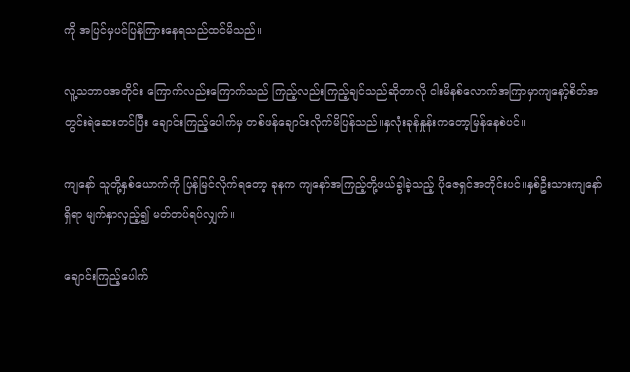ကို အပြင်မှပင်ပြန်ကြားနေရသည်ထင်မိသည်။

လူ့သဘာဝအတိုင်း ကြောက်လည်းကြောက်သည် ကြည့်လည်းကြည့်ချင်သည်ဆိုတာလို ငါးမိနစ်လောက်အကြာမှာကျနော့်စိတ်အတွင်းရဲဆေးတင်ပြီး ချောင်းကြည့်ပေါက်မှ တစ်ဖန်ချောင်းလိုက်မိပြန်သည်။နှလုံးခုန်နှုန်းကတော့မြန်နေစဲပင်။

ကျနော် သူတို့နှစ်ယောက်ကို ပြန်မြင်လိုက်ရတော့ ခုနက ကျနော်အကြည့်တို့ဖယ်ခွါခဲ့သည့် ပိုဇေရှင်အတိုင်းပင်။နှစ်ဦးသားကျနော်ရှိရာ မျက်နှာလှည့်၍ မတ်တပ်ရပ်လျှက်။

ချောင်းကြည့်ပေါက်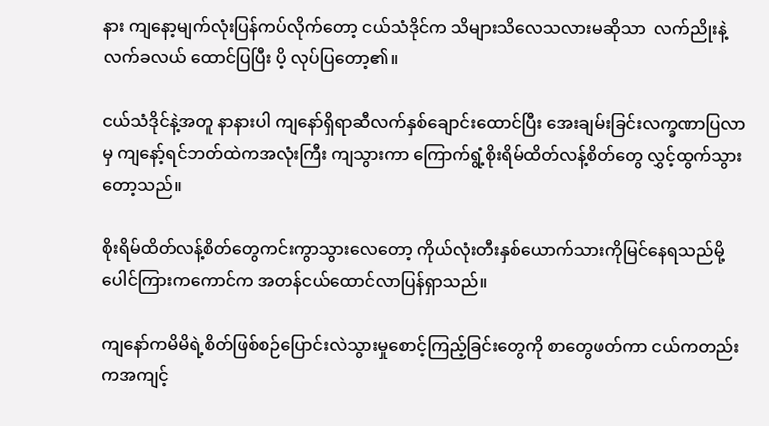နား ကျနော့မျက်လုံးပြန်ကပ်လိုက်တော့ ငယ်သံဒိုင်က သိများသိလေသလားမဆိုသာ  လက်ညိုးနဲ့လက်ခလယ် ထောင်ပြပြီး ပိ့ လုပ်ပြတော့၏။

ငယ်သံဒိုင်နဲ့အတူ နာနားပါ ကျနော်ရှိရာဆီလက်နှစ်ချောင်းထောင်ပြီး အေးချမ်းခြင်းလက္ခဏာပြလာမှ ကျနော့်ရင်ဘတ်ထဲကအလုံးကြီး ကျသွားကာ ကြောက်ရွံ့စိုးရိမ်ထိတ်လန့်စိတ်တွေ လွှင့်ထွက်သွားတော့သည်။

စိုးရိမ်ထိတ်လန့်စိတ်တွေကင်းကွာသွားလေတော့ ကိုယ်လုံးတီးနှစ်ယောက်သားကိုမြင်နေရသည်မို့ ပေါင်ကြားကကောင်က အတန်ငယ်ထောင်လာပြန်ရှာသည်။

ကျနော်ကမိမိရဲ့စိတ်ဖြစ်စဉ်ပြောင်းလဲသွားမှုစောင့်ကြည့်ခြင်းတွေကို စာတွေဖတ်ကာ ငယ်ကတည်းကအကျင့်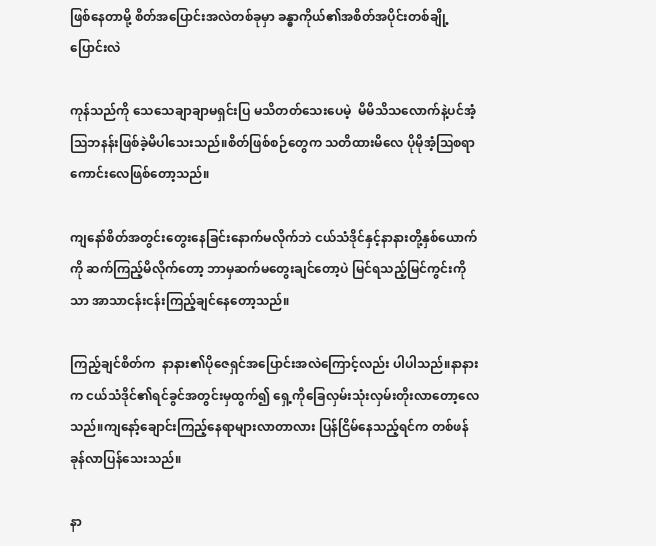ဖြစ်နေတာမို့ စိတ်အပြောင်းအလဲတစ်ခုမှာ ခန္ဓာကိုယ်၏အစိတ်အပိုင်းတစ်ချို့ပြောင်းလဲ

ကုန်သည်ကို သေသေချာချာမရှင်းပြ မသိတတ်သေးပေမဲ့  မိမိသိသလောက်နဲ့ပင်အံ့သြဘနန်းဖြစ်ခဲ့မိပါသေးသည်။စိတ်ဖြစ်စဉ်တွေက သတိထားမိလေ ပိုမိုအံ့သြစရာကောင်းလေဖြစ်တော့သည်။

ကျနော်စိတ်အတွင်းတွေးနေခြင်းနောက်မလိုက်ဘဲ ငယ်သံဒိုင်နှင့်နာနားတို့နှစ်ယောက်ကို ဆက်ကြည့်မိလိုက်တော့ ဘာမှဆက်မတွေးချင်တော့ပဲ မြင်ရသည့်မြင်ကွင်းကိုသာ အာသာငန်းငန်းကြည့်ချင်နေတော့သည်။

ကြည့်ချင်စိတ်က  နာနား၏ပိုဇေရှင်အပြောင်းအလဲကြောင့်လည်း ပါပါသည်။နာနားက ငယ်သံဒိုင်၏ရင်ခွင်အတွင်းမှထွက်၍ ရှေ့ကိုခြေလှမ်းသုံးလှမ်းတိုးလာတော့လေသည်။ကျနော့်ချောင်းကြည့်နေရာများလာတာလား ပြန်ငြိမ်နေသည့်ရင်က တစ်ဖန်ခုန်လာပြန်သေးသည်။

နာ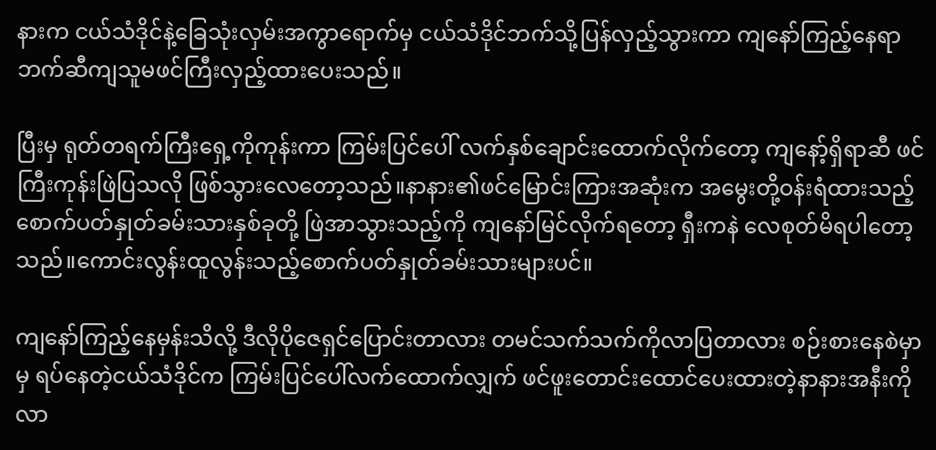နားက ငယ်သံဒိုင်နဲ့ခြေသုံးလှမ်းအကွာရောက်မှ ငယ်သံဒိုင်ဘက်သို့ပြန်လှည့်သွားကာ ကျနော်ကြည့်နေရာဘက်ဆီကျသူမဖင်ကြီးလှည့်ထားပေးသည်။

ပြီးမှ ရုတ်တရက်ကြီးရှေ့ကိုကုန်းကာ ကြမ်းပြင်ပေါ် လက်နှစ်ချောင်းထောက်လိုက်တော့ ကျနော့်ရှိရာဆီ ဖင်ကြီးကုန်းဖြဲပြသလို ဖြစ်သွားလေတော့သည်။နာနား၏ဖင်မြောင်းကြားအဆုံးက အမွေးတို့ဝန်းရံထားသည့် စောက်ပတ်နှုတ်ခမ်းသားနှစ်ခုတို့ ဖြဲအာသွားသည့်ကို ကျနော်မြင်လိုက်ရတော့ ရှီးကနဲ လေစုတ်မိရပါတော့သည်။ကောင်းလွန်းထူလွန်းသည့်စောက်ပတ်နှုတ်ခမ်းသားများပင်။

ကျနော်ကြည့်နေမှန်းသိလို့ ဒီလိုပိုဇေရှင်ပြောင်းတာလား တမင်သက်သက်ကိုလာပြတာလား စဉ်းစားနေစဲမှာမှ ရပ်နေတဲ့ငယ်သံဒိုင်က ကြမ်းပြင်ပေါ်လက်ထောက်လျှက် ဖင်ဖူးတောင်းထောင်ပေးထားတဲ့နာနားအနီးကိုလာ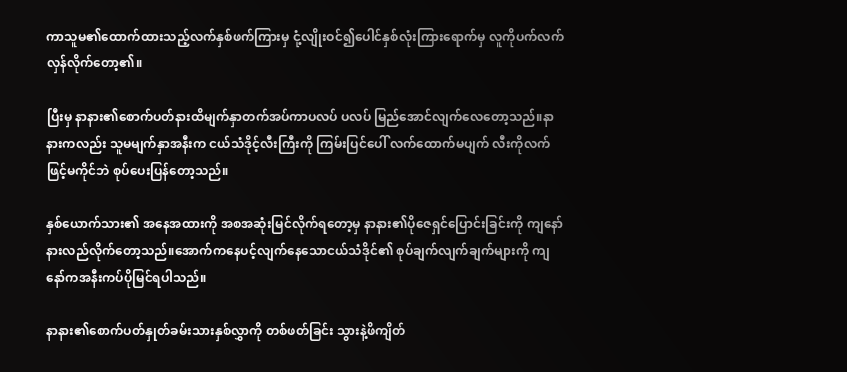ကာသူမ၏ထောက်ထားသည့်လက်နှစ်ဖက်ကြားမှ ငုံ့လျိုးဝင်၍ပေါင်နှစ်လုံးကြားရောက်မှ လူကိုပက်လက်လှန်လိုက်တော့၏။

ပြီးမှ နာနား၏စောက်ပတ်နားထိမျက်နှာတက်အပ်ကာပလပ် ပလပ် မြည်အောင်လျက်လေတော့သည်။နာနားကလည်း သူမမျက်နှာအနီးက ငယ်သံဒိုင့်လီးကြီးကို ကြမ်းပြင်ပေါ် လက်ထောက်မပျက် လီးကိုလက်ဖြင့်မကိုင်ဘဲ စုပ်ပေးပြန်တော့သည်။

နှစ်ယောက်သား၏ အနေအထားကို အစအဆုံးမြင်လိုက်ရတော့မှ နာနား၏ပိုဇေရှင်ပြောင်းခြင်းကို ကျနော်နားလည်လိုက်တော့သည်။အောက်ကနေပင့်လျက်နေသောငယ်သံဒိုင်၏ စုပ်ချက်လျက်ချက်များကို ကျနော်ကအနီးကပ်ပိုမြင်ရပါသည်။

နာနား၏စောက်ပတ်နှုတ်ခမ်းသားနှစ်လွှာကို တစ်ဖတ်ခြင်း သွားနဲ့ဖိကျိတ်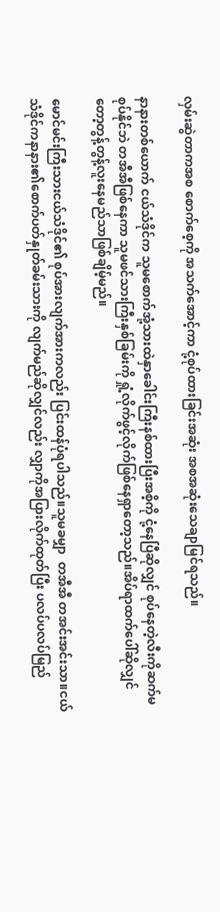လှမ်းဆွဲတာကအစ စောက်စေ့ကို အသက်အောင့်ကာ ငုံ့စုပ်ထားခြင်းအဆုံး အစအဆုံးသေချာမြင်ရသည်။

နာနားတစ်ယောက် ငယ်သံဒိုင်က သူမစောက်အုံ့သားထဲနှာခေါင်းကြီးနစ်ထားပြီးအစိ့ကို ငုံ့နေပြီဆိုလျှင် စုပ်နေတဲ့လီးကိုဆက်မစုပ်နိုင်ဘဲ တအီအီဖြစ်နေကာ သူမဖင်သားကြီးနှစ်ခြမ်းကို ရှုံ့လိုက်ဖွင့်လိုက်ဖြစ်နေရှာတော့သည်။အိပ်ရာထက်ပေါ်ဆိုလျှင်တော့တွန့်တွန့်လူးနေမည်သာဖြစ်ချိမ့်မည်။

မောင်မင်းကြီးသားငယ်သံဒိုင်၏ စုပ်အားလျက်အားကလည်း ပြင်းထန်ပုံရပါသည်။သူမခမျှာ  တအီအီ တအင်းအင်းသာ။ငယ်သံဒိုင်ကနာနား၏စောက်ပတ်နှုတ်ခမ်းသားကို လျက်မည်ဆိုလျှင်လည်း လျှာကိုအပြားလိုက်ထုတ်ပြီး ပလပ်ပလပ်မြည်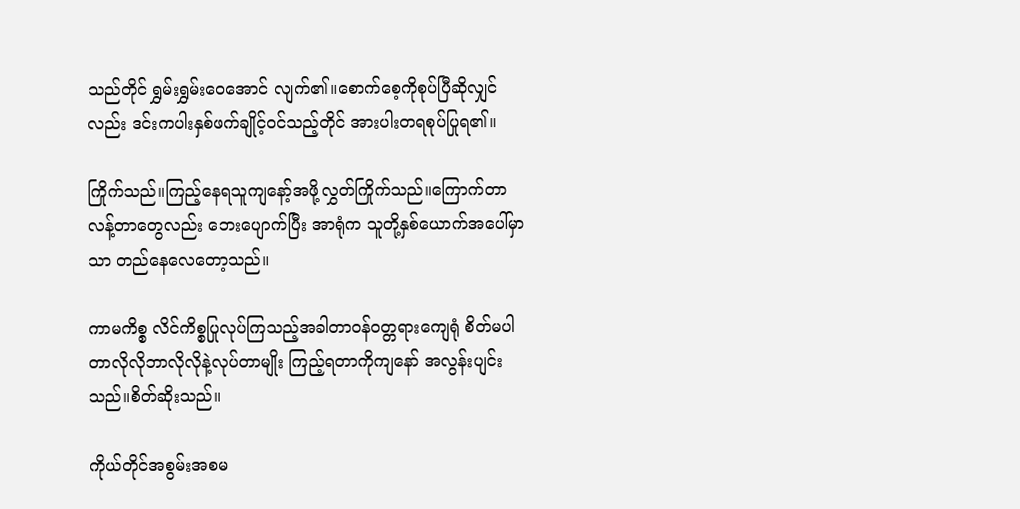သည်တိုင် ရွှမ်းရွှမ်းဝေအောင် လျက်၏။စောက်စေ့ကိုစုပ်ပြီဆိုလျှင်လည်း ဒင်းကပါးနှစ်ဖက်ချိုင့်ဝင်သည့်တိုင် အားပါးတရစုပ်ပြုရ၏။

ကြိုက်သည်။ကြည့်နေရသူကျနော့်အဖို့လွှတ်ကြိုက်သည်။ကြောက်တာလန့်တာတွေလည်း ဘေးပျောက်ပြီး အာရုံက သူတို့နှစ်ယောက်အပေါ်မှာသာ တည်နေလေတော့သည်။

ကာမကိစ္စ လိင်ကိစ္စပြုလုပ်ကြသည့်အခါတာဝန်ဝတ္တရားကျေရုံ စိတ်မပါတာလိုလိုဘာလိုလိုနဲ့လုပ်တာမျိုး ကြည့်ရတာကိုကျနော် အလွန်းပျင်းသည်။စိတ်ဆိုးသည်။

ကိုယ်တိုင်အစွမ်းအစမ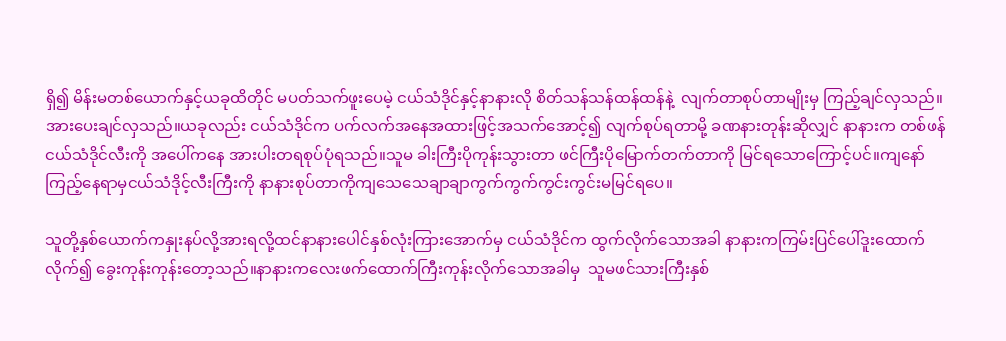ရှိ၍ မိန်းမတစ်ယောက်နှင့်ယခုထိတိုင် မပတ်သက်ဖူးပေမဲ့ ငယ်သံဒိုင်နှင့်နာနားလို စိတ်သန်သန်ထန်ထန်နဲ့  လျက်တာစုပ်တာမျိုးမှ ကြည့်ချင်လှသည်။အားပေးချင်လှသည်။ယခုလည်း ငယ်သံဒိုင်က ပက်လက်အနေအထားဖြင့်အသက်အောင့်၍ လျက်စုပ်ရတာမို့ ခဏနားတုန်းဆိုလျှင် နာနားက တစ်ဖန် ငယ်သံဒိုင်လီးကို အပေါ်ကနေ အားပါးတရစုပ်ပုံရသည်။သူမ ခါးကြီးပိုကုန်းသွားတာ ဖင်ကြီးပိုမြောက်တက်တာကို မြင်ရသောကြောင့်ပင်။ကျနော်ကြည့်နေရာမှငယ်သံဒိုင့်လီးကြီးကို နာနားစုပ်တာကိုကျသေသေချာချာကွက်ကွက်ကွင်းကွင်းမမြင်ရပေ။

သူတို့နှစ်ယောက်ကနှုးနပ်လို့အားရလို့ထင်နာနားပေါင်နှစ်လုံးကြားအောက်မှ ငယ်သံဒိုင်က ထွက်လိုက်သောအခါ နာနားကကြမ်းပြင်ပေါ်ဒူးထောက်လိုက်၍ ခွေးကုန်းကုန်းတော့သည်။နာနားကလေးဖက်ထောက်ကြီးကုန်းလိုက်သောအခါမှ  သူမဖင်သားကြီးနှစ်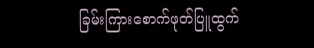ခြမ်းကြားစောက်ဖုတ်ပြူထွက်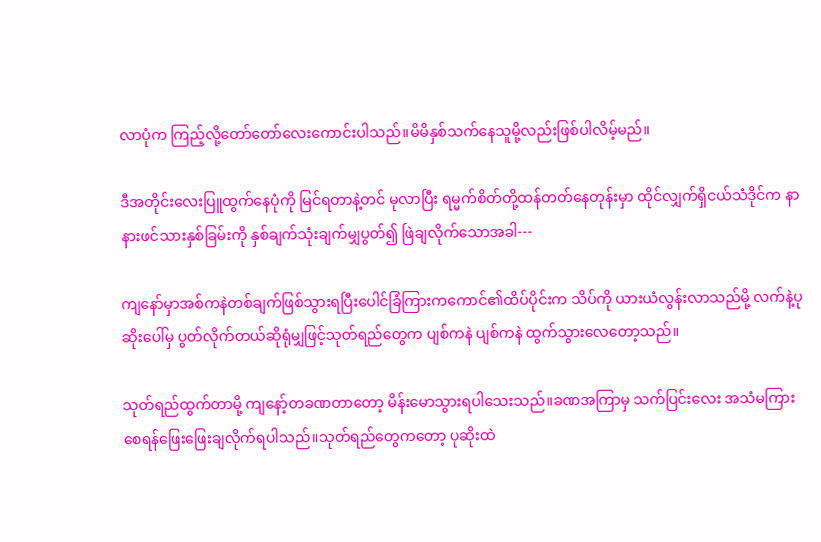လာပုံက ကြည့်လို့တော်တော်လေးကောင်းပါသည်။မိမိနှစ်သက်နေသူမို့လည်းဖြစ်ပါလိမ့်မည်။

ဒီအတိုင်းလေးပြူထွက်နေပုံကို မြင်ရတာနဲ့တင် မုလာပြီး ရမ္မက်စိတ်တို့ထန်တတ်နေတုန်းမှာ ထိုင်လျှက်ရှိငယ်သံဒိုင်က နာနားဖင်သားနှစ်ခြမ်းကို နှစ်ချက်သုံးချက်မျှပွတ်၍ ဖြဲချလိုက်သောအခါ---

ကျနော်မှာအစ်ကနဲတစ်ချက်ဖြစ်သွားရပြီးပေါင်ခြံကြားကကောင်၏ထိပ်ပိုင်းက သိပ်ကို ယားယံလွန်းလာသည်မို့ လက်နဲ့ပုဆိုးပေါ်မှ ပွတ်လိုက်တယ်ဆိုရုံမျှဖြင့်သုတ်ရည်တွေက ပျစ်ကနဲ ပျစ်ကနဲ ထွက်သွားလေတော့သည်။

သုတ်ရည်ထွက်တာမို့ ကျနော့်တခဏတာတော့ မိန်းမောသွားရပါသေးသည်။ခဏအကြာမှ သက်ပြင်းလေး အသံမကြားစေရန်ဖြေးဖြေးချလိုက်ရပါသည်။သုတ်ရည်တွေကတော့ ပုဆိုးထဲ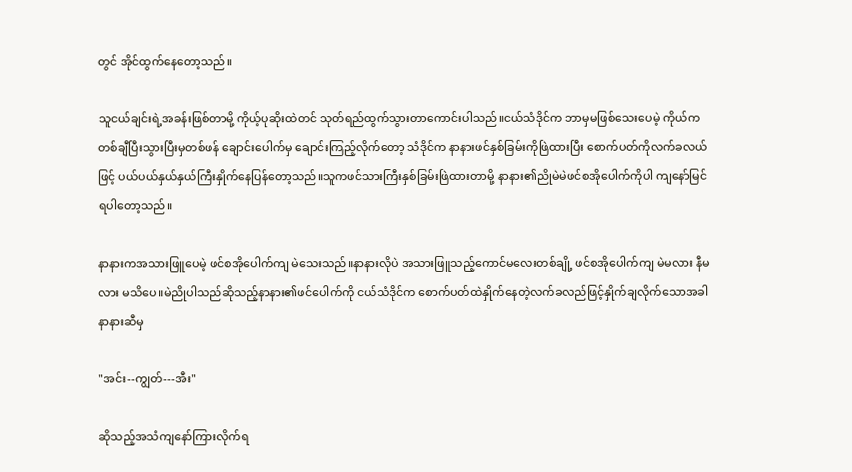တွင် အိုင်ထွက်နေတော့သည်။

သူငယ်ချင်းရဲ့အခန်းဖြစ်တာမို့ ကိုယ့်ပုဆိုးထဲတင် သုတ်ရည်ထွက်သွားတာကောင်းပါသည်။ငယ်သံဒိုင်က ဘာမှမဖြစ်သေးပေမဲ့ ကိုယ်ကတစ်ချီပြီးသွားပြီးမှတစ်ဖန် ချောင်းပေါက်မှ ချောင်းကြည့်လိုက်တော့ သံဒိုင်က နာနားဖင်နှစ်ခြမ်းကိုဖြဲထားပြီး စောက်ပတ်ကိုလက်ခလယ်ဖြင့် ပယ်ပယ်နှယ်နှယ်ကြီးနှိုက်နေပြန်တော့သည်။သူကဖင်သားကြီးနှစ်ခြမ်းဖြဲထားတာမို့ နာနား၏ညိုမဲမဲဖင်စအိုပေါက်ကိုပါ ကျနော်မြင်ရပါတော့သည်။

နာနားကအသားဖြူပေမဲ့ ဖင်စအိုပေါက်ကျ မဲသေးသည်။နာနားလိုပဲ အသားဖြူသည့်ကောင်မလေးတစ်ချို့ ဖင်စအိုပေါက်ကျ မဲမလား နီမလား မသိပေ။မဲညိုပါသည်ဆိုသည့်နာနား၏ဖင်ပေါက်ကို ငယ်သံဒိုင်က စောက်ပတ်ထဲနှိုက်နေတဲ့လက်ခလည်ဖြင့်နှိုက်ချလိုက်သောအခါနာနားဆီမှ

"အင်း--ကျွတ်---အီး"

ဆိုသည့်အသံကျနော်ကြားလိုက်ရ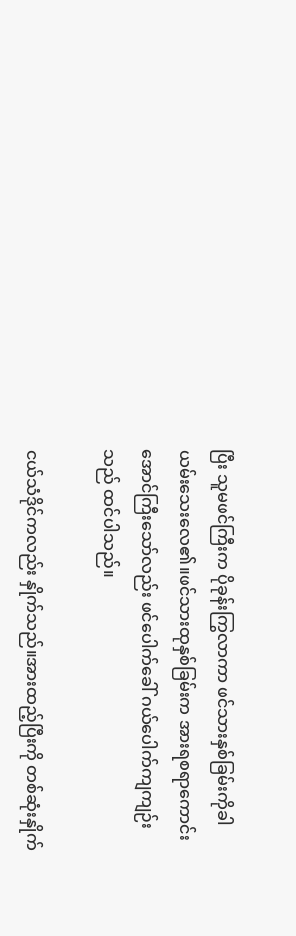ပြီး သူမဖင်ကြီးက ပိုခုန်းကြွလာကာ ဖင်သားနှစ်ခြမ်းကိုခါယမ်းသေးလေ၏။ဖင်သားထုနှစ်ခြမ်းက အားရစရာကောင်းအောင်ကြီးသော်လည်း ဖင်ပေါက်ခေါ် ဂယ်ပေါက်ကျကျဉ်းသည် ထင်ပါသည်။

ငယ်သံဒိုင်ကလည်း နှိုက်သည်။အားထည့်ပြီးကို တစ်ဆုံးနှိုက်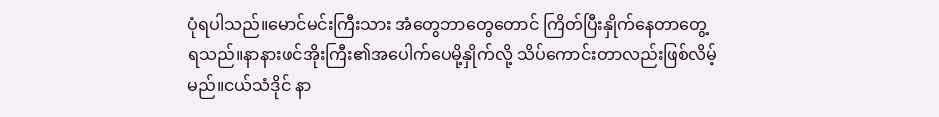ပုံရပါသည်။မောင်မင်းကြီးသား အံတွေဘာတွေတောင် ကြိတ်ပြီးနှိုက်နေတာတွေ့ရသည်။နာနားဖင်အိုးကြီး၏အပေါက်ပေမို့နှိုက်လို့ သိပ်ကောင်းတာလည်းဖြစ်လိမ့်မည်။ငယ်သံဒိုင် နာ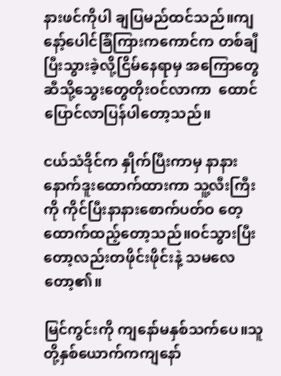နားဖင်ကိုပါ ချပြမည်ထင်သည်။ကျနော့်ပေါင်ခြံကြားကကောင်က တစ်ချီပြီးသွားခဲ့လို့ငြိမ်နေရာမှ အကြောတွေဆီသို့သွေးတွေတိုးဝင်လာကာ  ထောင်ပြောင်လာပြန်ပါတော့သည်။

ငယ်သံဒိုင်က နှိုက်ပြီးကာမှ နာနားနောက်ဒူးထောက်ထားကာ သူ့လီးကြီးကို ကိုင်ပြီးနာနားစောက်ပတ်ဝ တေ့ထောက်ထည့်တော့သည်။ဝင်သွားပြီးတော့လည်းတဖိုင်းဖိုင်းနဲ့ သမလေတော့၏။

မြင်ကွင်းကို ကျနော်မနှစ်သက်ပေ။သူတို့နှစ်ယောက်ကကျနော်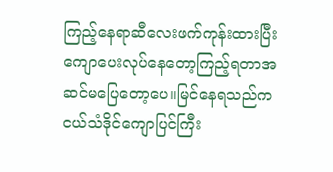ကြည့်နေရာဆီလေးဖက်ကုန်းထားပြီး ကျောပေးလုပ်နေတော့ကြည့်ရတာအဆင်မပြေတော့ပေ။မြင်နေရသည်က ငယ်သံဒိုင်ကျောပြင်ကြီး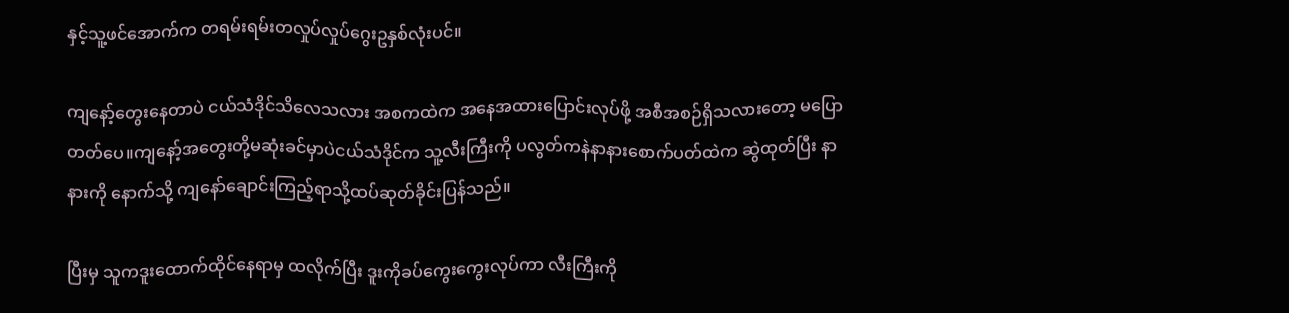နှင့်သူ့ဖင်အောက်က တရမ်းရမ်းတလှုပ်လှုပ်ဂွေးဥနှစ်လုံးပင်။

ကျနော့်တွေးနေတာပဲ ငယ်သံဒိုင်သိလေသလား အစကထဲက အနေအထားပြောင်းလုပ်ဖို့ အစီအစဉ်ရှိသလားတော့ မပြောတတ်ပေ။ကျနော့်အတွေးတို့မဆုံးခင်မှာပဲငယ်သံဒိုင်က သူ့လီးကြီးကို ပလွတ်ကနဲနာနားစောက်ပတ်ထဲက ဆွဲထုတ်ပြီး နာနားကို နောက်သို့ ကျနော်ချောင်းကြည့်ရာသို့ထပ်ဆုတ်ခိုင်းပြန်သည်။

ပြီးမှ သူကဒူးထောက်ထိုင်နေရာမှ ထလိုက်ပြီး ဒူးကိုခပ်ကွေးကွေးလုပ်ကာ လီးကြီးကို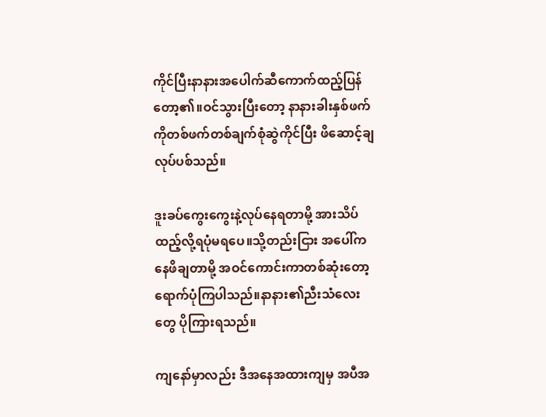ကိုင်ပြီးနာနားအပေါက်ဆီကောက်ထည့်ပြန်တော့၏။ဝင်သွားပြီးတော့ နာနားခါးနှစ်ဖက်ကိုတစ်ဖက်တစ်ချက်စုံဆွဲကိုင်ပြီး ဖိဆောင့်ချလုပ်ပစ်သည်။

ဒူးခပ်ကွေးကွေးနဲ့လုပ်နေရတာမို့ အားသိပ်ထည့်လို့ရပုံမရပေ။သို့တည်းငြား အပေါ်ကနေဖိချတာမို့ အဝင်ကောင်းကာတစ်ဆုံးတော့ ရောက်ပုံကြပါသည်။နာနား၏ညီးသံလေးတွေ ပိုကြားရသည်။

ကျနော်မှာလည်း ဒီအနေအထားကျမှ အပီအ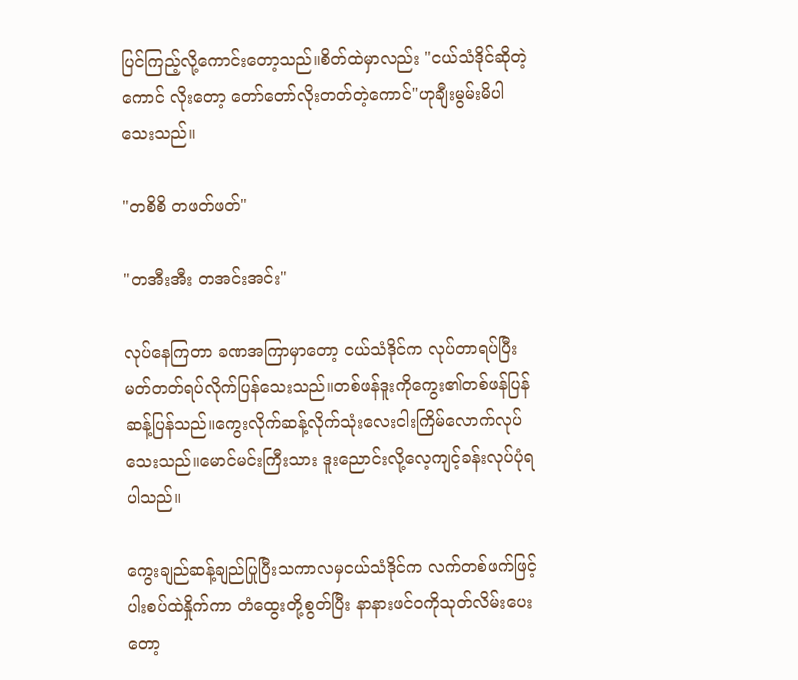ပြင်ကြည့်လို့ကောင်းတော့သည်။စိတ်ထဲမှာလည်း "ငယ်သံဒိုင်ဆိုတဲ့ကောင် လိုးတော့ တော်တော်လိုးတတ်တဲ့ကောင်"ဟုချီးမွမ်းမိပါသေးသည်။

"တစိစိ တဖတ်ဖတ်"

"တအီးအီး တအင်းအင်း"

လုပ်နေကြတာ ခဏအကြာမှာတော့ ငယ်သံဒိုင်က လုပ်တာရပ်ပြီး မတ်တတ်ရပ်လိုက်ပြန်သေးသည်။တစ်ဖန်ဒူးကိုကွေး၏တစ်ဖန်ပြန်ဆန့်ပြန်သည်။ကွေးလိုက်ဆန့်လိုက်သုံးလေးငါးကြိမ်လောက်လုပ်သေးသည်။မောင်မင်းကြီးသား ဒူးညောင်းလို့လေ့ကျင့်ခန်းလုပ်ပုံရပါသည်။

ကွေးချည်ဆန့်ချည်ပြုပြီးသကာလမှငယ်သံဒိုင်က လက်တစ်ဖက်ဖြင့်ပါးစပ်ထဲနှိုက်ကာ တံထွေးတို့စွတ်ပြီး နာနားဖင်ဝကိုသုတ်လိမ်းပေးတော့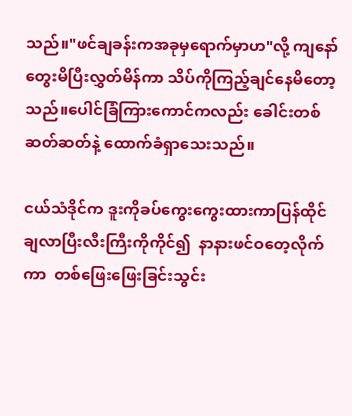သည်။"ဖင်ချခန်းကအခုမှရောက်မှာဟ"လို့ ကျနော်တွေးမိပြီးလွှတ်မိန်ကာ သိပ်ကိုကြည့်ချင်နေမိတော့သည်။ပေါင်ခြံကြားကောင်ကလည်း ခေါင်းတစ်ဆတ်ဆတ်နဲ့ ထောက်ခံရှာသေးသည်။

ငယ်သံဒိုင်က ဒူးကိုခပ်ကွေးကွေးထားကာပြန်ထိုင်ချလာပြီးလီးကြီးကိုကိုင်၍  နာနားဖင်ဝတေ့လိုက်ကာ  တစ်ဖြေးဖြေးခြင်းသွင်း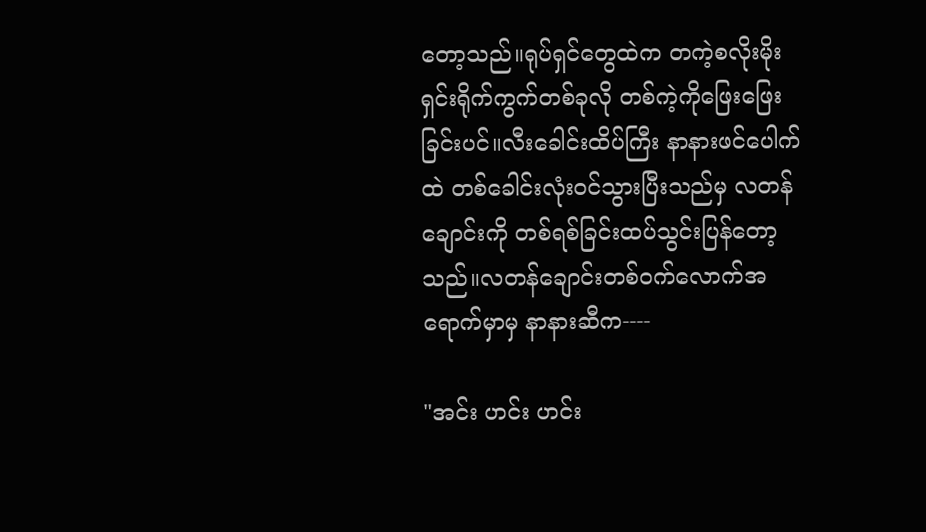တော့သည်။ရုပ်ရှင်တွေထဲက တကဲ့စလိုးမိုးရှင်းရိုက်ကွက်တစ်ခုလို တစ်ကဲ့ကိုဖြေးဖြေးခြင်းပင်။လီးခေါင်းထိပ်ကြီး နာနားဖင်ပေါက်ထဲ တစ်ခေါင်းလုံးဝင်သွားပြီးသည်မှ လတန်ချောင်းကို တစ်ရစ်ခြင်းထပ်သွင်းပြန်တော့သည်။လတန်ချောင်းတစ်ဝက်လောက်အရောက်မှာမှ နာနားဆီက----

"အင်း ဟင်း ဟင်း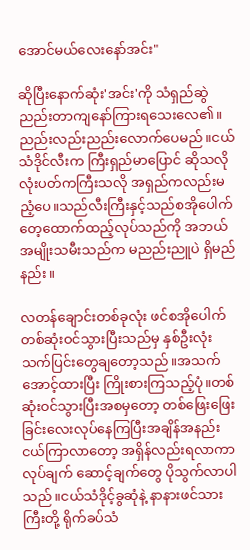အောင်မယ်လေးနော်အင်း"

ဆိုပြီးနောက်ဆုံး'အင်း'ကို သံရှည်ဆွဲ ညည်းတာကျနော်ကြားရသေးလေ၏။ညည်းလည်းညည်းလောက်ပေမည်။ငယ်သံဒိုင်လီးက ကြီးရှည်မာပြောင် ဆိုသလို လုံးပတ်ကကြီးသလို အရှည်ကလည်းမညံ့ပေ။သည်လီးကြီးနှင့်သည်စအိုပေါက်တေ့ထောက်ထည့်လုပ်သည်ကို အဘယ်အမျိုးသမီးသည်က မညည်းညူပဲ ရှိမည်နည်း။

လတန်ချောင်းတစ်ခုလုံး ဖင်စအိုပေါက်တစ်ဆုံးဝင်သွားပြီးသည်မှ နှစ်ဦးလုံးသက်ပြင်းတွေချတော့သည်။အသက်အောင့်ထားပြီး ကြိုးစားကြသည့်ပုံ။တစ်ဆုံးဝင်သွားပြီးအစမှတော့ တစ်ဖြေးဖြေးခြင်းလေးလုပ်နေကြပြီးအချိန်အနည်းငယ်ကြာလာတော့ အရှိန်လည်းရလာကာလုပ်ချက် ဆောင့်ချက်တွေ ပိုသွက်လာပါသည်။ငယ်သံဒိုင့်ခွဆုံနဲ့ နာနားဖင်သားကြီးတို့ ရိုက်ခပ်သံ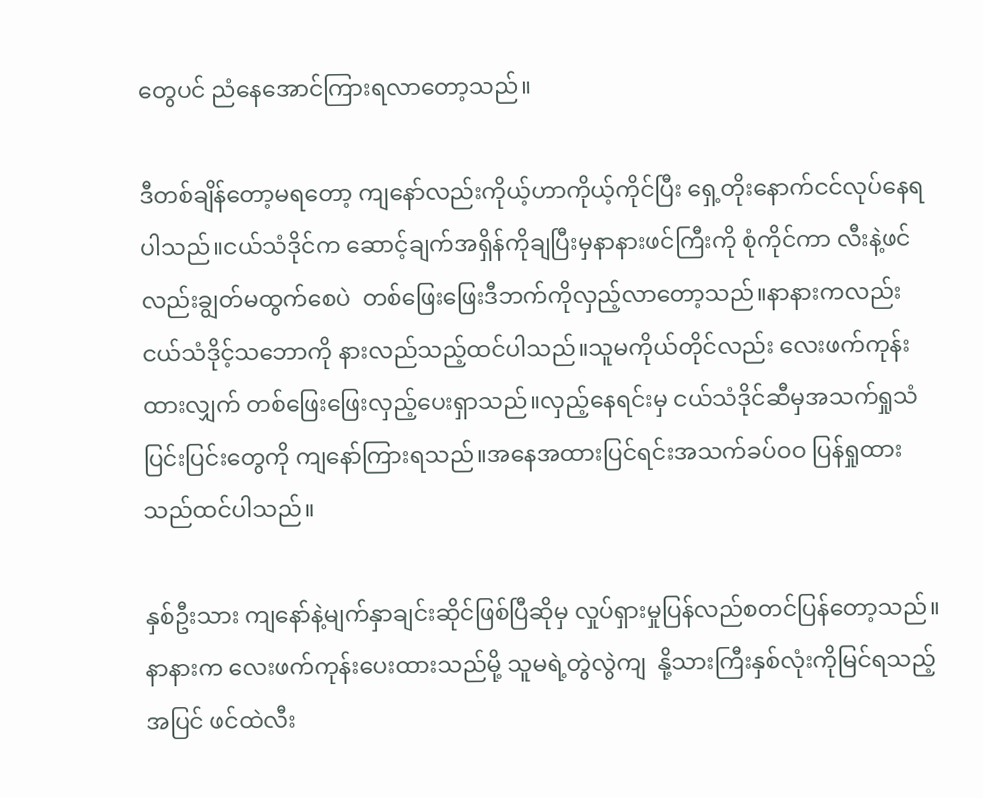တွေပင် ညံနေအောင်ကြားရလာတော့သည်။

ဒီတစ်ချိန်တော့မရတော့ ကျနော်လည်းကိုယ့်ဟာကိုယ့်ကိုင်ပြီး ရှေ့တိုးနောက်ငင်လုပ်နေရပါသည်။ငယ်သံဒိုင်က ဆောင့်ချက်အရှိန်ကိုချပြီးမှနာနားဖင်ကြီးကို စုံကိုင်ကာ လီးနဲ့ဖင်လည်းချွတ်မထွက်စေပဲ  တစ်ဖြေးဖြေးဒီဘက်ကိုလှည့်လာတော့သည်။နာနားကလည်းငယ်သံဒိုင့်သဘောကို နားလည်သည့်ထင်ပါသည်။သူမကိုယ်တိုင်လည်း လေးဖက်ကုန်းထားလျှက် တစ်ဖြေးဖြေးလှည့်ပေးရှာသည်။လှည့်နေရင်းမှ ငယ်သံဒိုင်ဆီမှအသက်ရှုသံ ပြင်းပြင်းတွေကို ကျနော်ကြားရသည်။အနေအထားပြင်ရင်းအသက်ခပ်ဝဝ ပြန်ရှုထားသည်ထင်ပါသည်။

နှစ်ဦးသား ကျနော်နဲ့မျက်နှာချင်းဆိုင်ဖြစ်ပြီဆိုမှ လှုပ်ရှားမှုပြန်လည်စတင်ပြန်တော့သည်။နာနားက လေးဖက်ကုန်းပေးထားသည်မို့ သူမရဲ့တွဲလွဲကျ  နို့သားကြီးနှစ်လုံးကိုမြင်ရသည့်အပြင် ဖင်ထဲလီး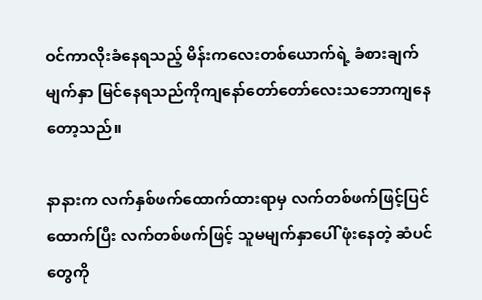ဝင်ကာလိုးခံနေရသည့် မိန်းကလေးတစ်ယောက်ရဲ့ ခံစားချက်မျက်နှာ မြင်နေရသည်ကိုကျနော်တော်တော်လေးသဘောကျနေတော့သည်။

နာနားက လက်နှစ်ဖက်ထောက်ထားရာမှ လက်တစ်ဖက်ဖြင့်ပြင်ထောက်ပြီး လက်တစ်ဖက်ဖြင့် သူမမျက်နှာပေါ် ဖုံးနေတဲ့ ဆံပင်တွေကို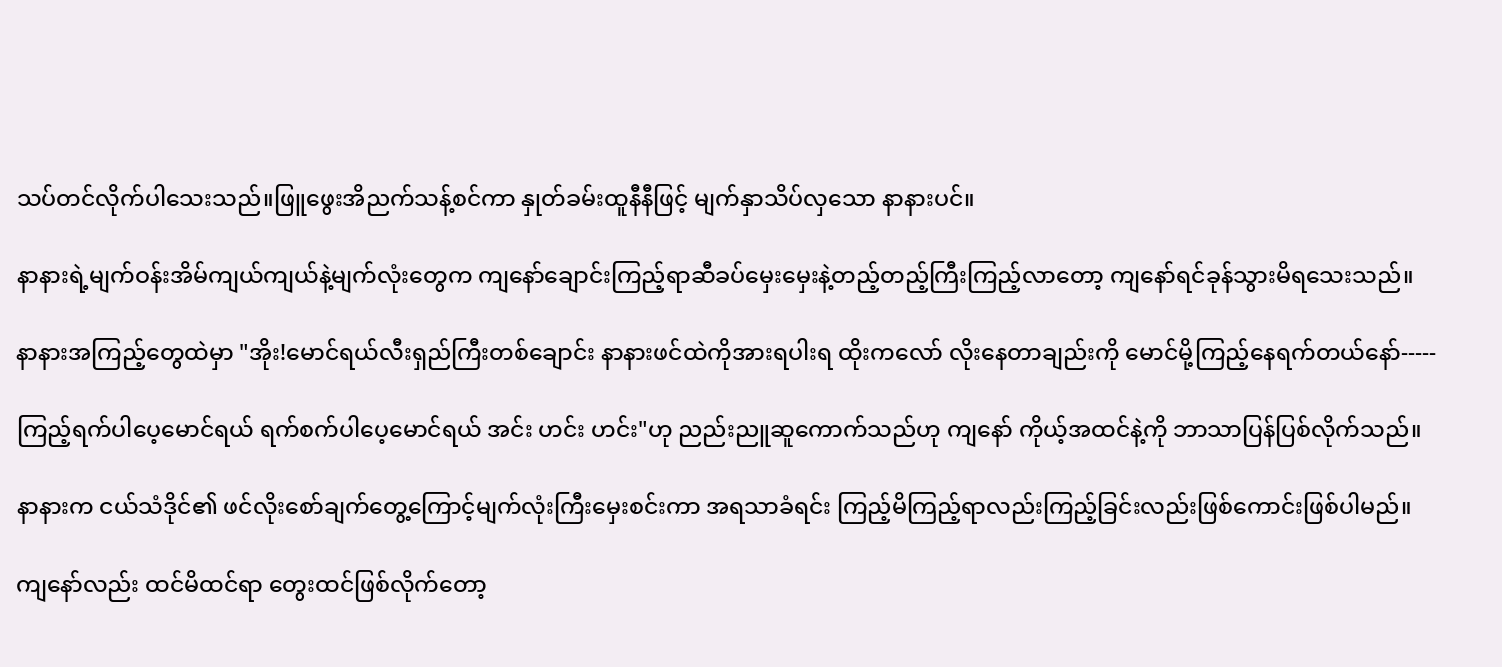သပ်တင်လိုက်ပါသေးသည်။ဖြူဖွေးအိညက်သန့်စင်ကာ နှုတ်ခမ်းထူနီနီဖြင့် မျက်နှာသိပ်လှသော နာနားပင်။

နာနားရဲ့မျက်ဝန်းအိမ်ကျယ်ကျယ်နဲ့မျက်လုံးတွေက ကျနော်ချောင်းကြည့်ရာဆီခပ်မှေးမှေးနဲ့တည့်တည့်ကြီးကြည့်လာတော့ ကျနော်ရင်ခုန်သွားမိရသေးသည်။

နာနားအကြည့်တွေထဲမှာ "အိုး!မောင်ရယ်လီးရှည်ကြီးတစ်ချောင်း နာနားဖင်ထဲကိုအားရပါးရ ထိုးကလော် လိုးနေတာချည်းကို မောင်မို့ကြည့်နေရက်တယ်နော်-----

ကြည့်ရက်ပါပေ့မောင်ရယ် ရက်စက်ပါပေ့မောင်ရယ် အင်း ဟင်း ဟင်း"ဟု ညည်းညူဆူကောက်သည်ဟု ကျနော် ကိုယ့်အထင်နဲ့ကို ဘာသာပြန်ပြစ်လိုက်သည်။

နာနားက ငယ်သံဒိုင်၏ ဖင်လိုးစော်ချက်တွေ့ကြောင့်မျက်လုံးကြီးမှေးစင်းကာ အရသာခံရင်း ကြည့်မိကြည့်ရာလည်းကြည့်ခြင်းလည်းဖြစ်ကောင်းဖြစ်ပါမည်။

ကျနော်လည်း ထင်မိထင်ရာ တွေးထင်ဖြစ်လိုက်တော့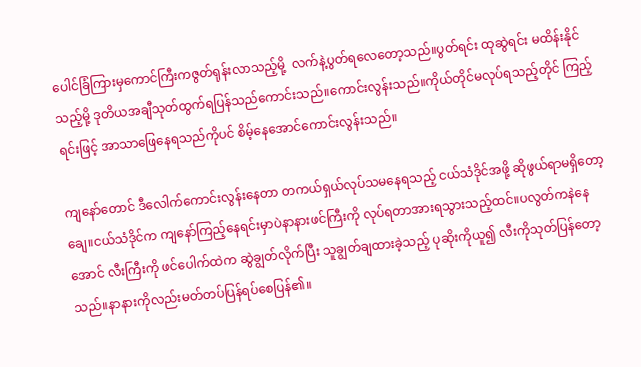ပေါင်ခြံကြားမှကောင်ကြီးကဇွတ်ရုန်းလာသည့်မို့  လက်နဲ့ပွတ်ရလေတော့သည်။ပွတ်ရင်း ထုဆွဲရင်း မထိန်းနိုင်သည့်မို့ ဒုတိယအချီသုတ်ထွက်ရပြန်သည်ကောင်းသည်။ကောင်းလွန်းသည်။ကိုယ်တိုင်မလုပ်ရသည့်တိုင် ကြည့်ရင်းဖြင့် အာသာဖြေနေရသည်ကိုပင် စိမ့်နေအောင်ကောင်းလွန်းသည်။

ကျနော်တောင် ဒီလေါက်ကောင်းလွန်းနေတာ တကယ်ရှယ်လုပ်သမနေရသည့် ငယ်သံဒိုင်အဖို့ ဆိုဖွယ်ရာမရှိတော့ချေ။ငယ်သံဒိုင်က ကျနော်ကြည့်နေရင်းမှာပဲနာနားဖင်ကြီးကို လုပ်ရတာအားရသွားသည့်ထင်။ပလွတ်ကနဲနေအောင် လီးကြီးကို ဖင်ပေါက်ထဲက ဆွဲချွတ်လိုက်ပြီး သူချွတ်ချထားခဲ့သည့် ပုဆိုးကိုယူ၍ လီးကိုသုတ်ပြန်တော့သည်။နာနားကိုလည်းမတ်တပ်ပြန်ရပ်စေပြန်၏။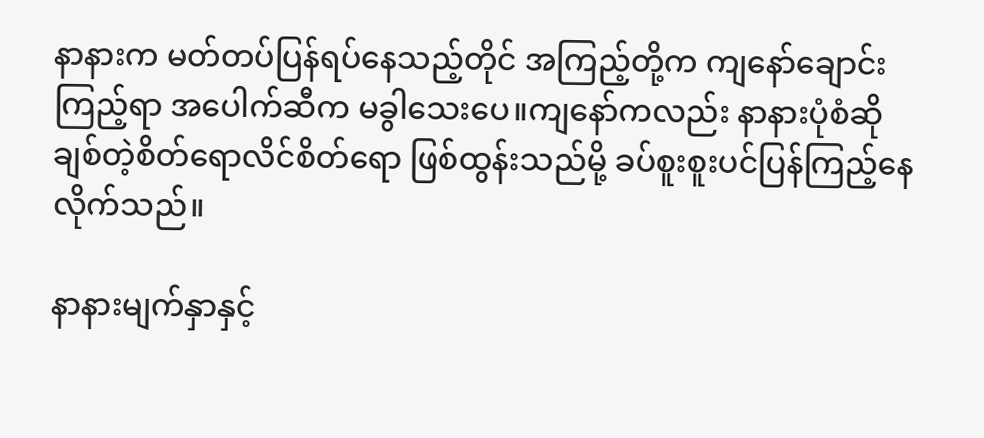နာနားက မတ်တပ်ပြန်ရပ်နေသည့်တိုင် အကြည့်တို့က ကျနော်ချောင်းကြည့်ရာ အပေါက်ဆီက မခွါသေးပေ။ကျနော်ကလည်း နာနားပုံစံဆို ချစ်တဲ့စိတ်ရောလိင်စိတ်ရော ဖြစ်ထွန်းသည်မို့ ခပ်စူးစူးပင်ပြန်ကြည့်နေလိုက်သည်။

နာနားမျက်နှာနှင့်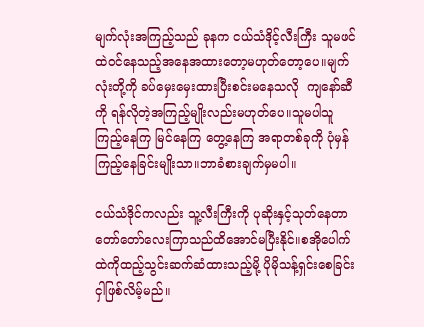မျက်လုံးအကြည့်သည် ခုနက ငယ်သံဒိုင့်လီးကြီး သူမဖင်ထဲဝင်နေသည့်အနေအထားတော့မဟုတ်တော့ပေ။မျက်လုံးတို့ကို ခပ်မှေးမှေးထားပြီးစင်းမနေသလို  ကျနော်ဆီကို ရန်လိုတဲ့အကြည့်မျိုးလည်းမဟုတ်ပေ။သူမပါသူကြည့်နေကြ မြင်နေကြ တွေ့နေကြ အရာတစ်ခုကို ပုံမှန်ကြည့်နေခြင်းမျိုးသာ။ဘာခံစားချက်မှမပါ။

ငယ်သံဒိုင်ကလည်း သူ့လီးကြီးကို ပုဆိုးနှင့်သုတ်နေတာ တော်တော်လေးကြာသည်ထိအောင်မပြီးနိုင်။စအိုပေါက်ထဲကိုထည့်သွင်းဆက်ဆံထားသည့်မို့ ပိုမိုသန့်ရှင်းစေခြင်းငှါဖြစ်လိမ့်မည်။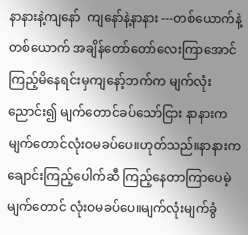နာနားနဲ့ကျနော်  ကျနော်နဲ့နာနား ---တစ်ယောက်နဲ့တစ်ယောက် အချိန်တော်တော်လေးကြာအောင် ကြည့်မိနေရင်းမှကျနော့်ဘက်က မျက်လုံးညောင်း၍ မျက်တောင်ခပ်သော်ငြား နာနားကမျက်တောင်လုံးဝမခပ်ပေ။ဟုတ်သည်။နာနားက ချောင်းကြည့်ပေါက်ဆီ ကြည့်နေတာကြာပေမဲ့မျက်တောင် လုံးဝမခပ်ပေ။မျက်လုံးမျက်ခွံ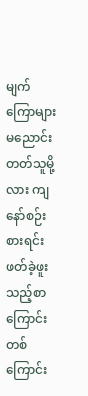မျက်ကြောများ မညောင်းတတ်သူမို့လား ကျနော်စဉ်းစားရင်း ဖတ်ခဲ့ဖူးသည့်စာကြောင်းတစ်ကြောင်း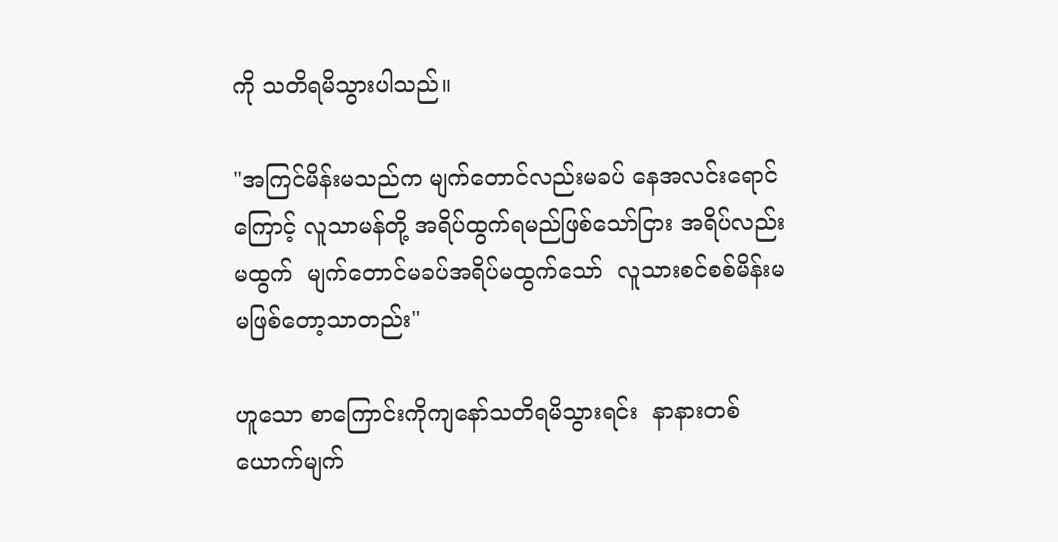ကို သတိရမိသွားပါသည်။

"အကြင်မိန်းမသည်က မျက်တောင်လည်းမခပ် နေအလင်းရောင်ကြောင့် လူသာမန်တို့ အရိပ်ထွက်ရမည်ဖြစ်သော်ငြား အရိပ်လည်းမထွက်  မျက်တောင်မခပ်အရိပ်မထွက်သော်  လူသားစင်စစ်မိန်းမ  မဖြစ်တော့သာတည်း"

ဟူသော စာကြောင်းကိုကျနော်သတိရမိသွားရင်း  နာနားတစ်ယောက်မျက်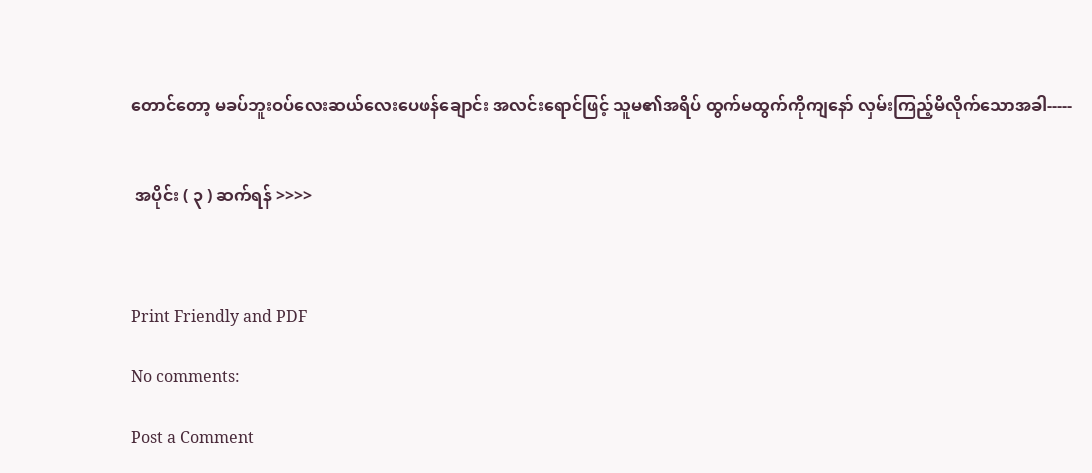တောင်တော့ မခပ်ဘူးဝပ်လေးဆယ်လေးပေဖန်ချောင်း အလင်းရောင်ဖြင့် သူမ၏အရိပ် ထွက်မထွက်ကိုကျနော် လှမ်းကြည့်မိလိုက်သောအခါ-----


 အပိုင်း ( ၃ ) ဆက်ရန် >>>>



Print Friendly and PDF

No comments:

Post a Comment